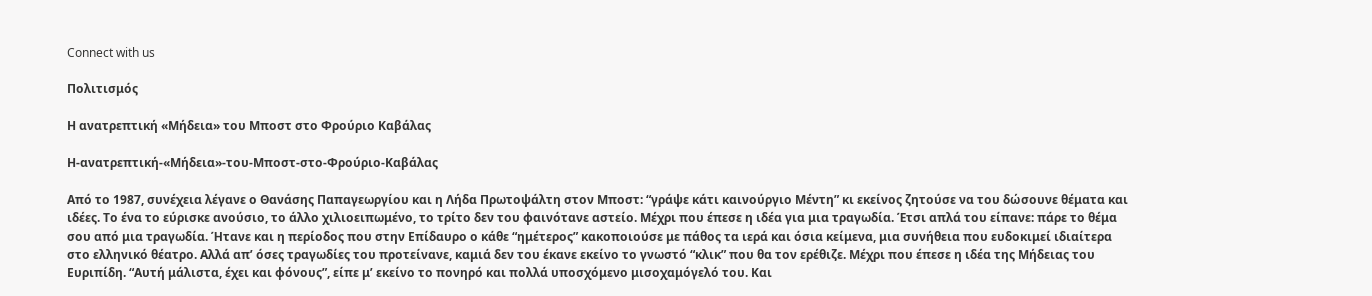Connect with us

Πολιτισμός

Η ανατρεπτική «Μήδεια» του Μποστ στο Φρούριο Καβάλας

Η-ανατρεπτική-«Μήδεια»-του-Μποστ-στο-Φρούριο-Καβάλας

Από το 1987, συνέχεια λέγανε ο Θανάσης Παπαγεωργίου και η Λήδα Πρωτοψάλτη στον Μποστ: “γράψε κάτι καινούργιο Μέντη” κι εκείνος ζητούσε να του δώσουνε θέματα και ιδέες. Το ένα το εύρισκε ανούσιο, το άλλο χιλιοειπωμένο, το τρίτο δεν του φαινότανε αστείο. Μέχρι που έπεσε η ιδέα για μια τραγωδία. Έτσι απλά του είπανε: πάρε το θέμα σου από μια τραγωδία. Ήτανε και η περίοδος που στην Επίδαυρο ο κάθε “ημέτερος” κακοποιούσε με πάθος τα ιερά και όσια κείμενα, μια συνήθεια που ευδοκιμεί ιδιαίτερα στο ελληνικό θέατρο. Αλλά απ’ όσες τραγωδίες του προτείνανε, καμιά δεν του έκανε εκείνο το γνωστό “κλικ” που θα τον ερέθιζε. Μέχρι που έπεσε η ιδέα της Μήδειας του Ευριπίδη. “Αυτή μάλιστα, έχει και φόνους”, είπε μ’ εκείνο το πονηρό και πολλά υποσχόμενο μισοχαμόγελό του. Και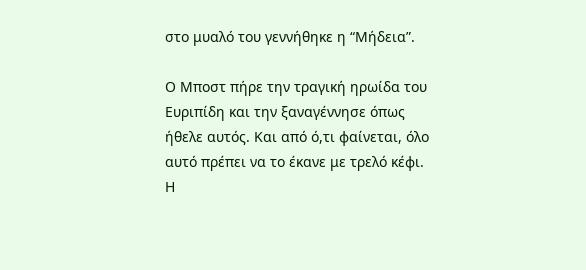στο μυαλό του γεννήθηκε η “Μήδεια”.

Ο Μποστ πήρε την τραγική ηρωίδα του Ευριπίδη και την ξαναγέννησε όπως ήθελε αυτός. Και από ό,τι φαίνεται, όλο αυτό πρέπει να το έκανε με τρελό κέφι. Η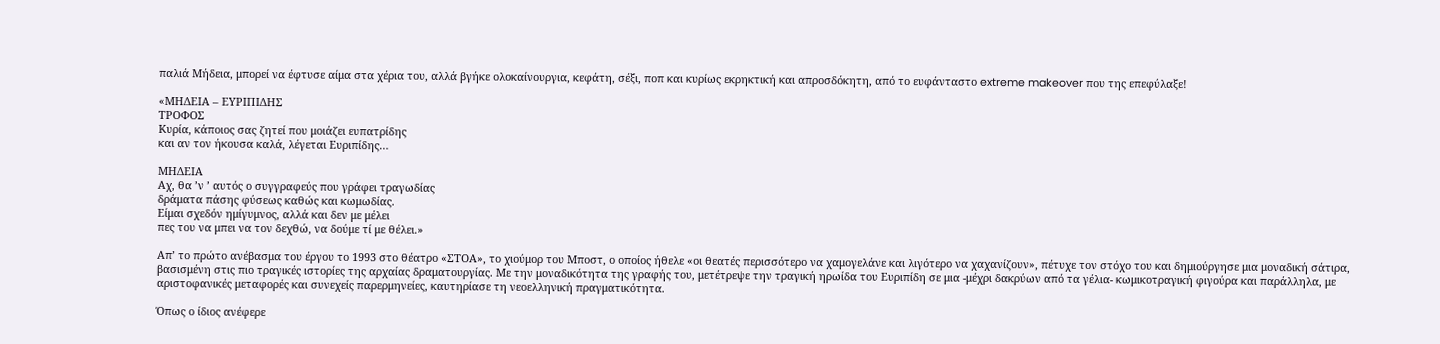παλιά Μήδεια, μπορεί να έφτυσε αίμα στα χέρια του, αλλά βγήκε ολοκαίνουργια, κεφάτη, σέξι, ποπ και κυρίως εκρηκτική και απροσδόκητη, από το ευφάνταστο extreme makeover που της επεφύλαξε!

«ΜΗΔΕΙΑ – ΕΥΡΙΠΙΔΗΣ
ΤΡΟΦΟΣ
Κυρία, κάποιος σας ζητεί που μοιάζει ευπατρίδης
και αν τον ήκουσα καλά, λέγεται Ευριπίδης…

ΜΗΔΕΙΑ
Αχ, θα ’ν ’ αυτός ο συγγραφεύς που γράφει τραγωδίας
δράματα πάσης φύσεως καθώς και κωμωδίας.
Είμαι σχεδόν ημίγυμνος, αλλά και δεν με μέλει
πες του να μπει να τον δεχθώ, να δούμε τί με θέλει.»

Απ’ το πρώτο ανέβασμα του έργου το 1993 στο θέατρο «ΣΤΟΑ», το χιούμορ του Μποστ, ο οποίος ήθελε «οι θεατές περισσότερο να χαμογελάνε και λιγότερο να χαχανίζουν», πέτυχε τον στόχο του και δημιούργησε μια μοναδική σάτιρα, βασισμένη στις πιο τραγικές ιστορίες της αρχαίας δραματουργίας. Με την μοναδικότητα της γραφής του, μετέτρεψε την τραγική ηρωίδα του Ευριπίδη σε μια -μέχρι δακρύων από τα γέλια- κωμικοτραγική φιγούρα και παράλληλα, με αριστοφανικές μεταφορές και συνεχείς παρερμηνείες, καυτηρίασε τη νεοελληνική πραγματικότητα.

Όπως ο ίδιος ανέφερε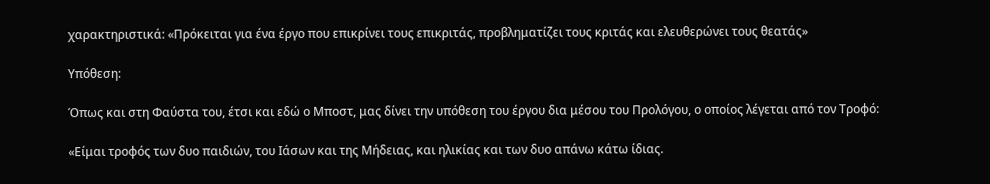χαρακτηριστικά: «Πρόκειται για ένα έργο που επικρίνει τους επικριτάς, προβληματίζει τους κριτάς και ελευθερώνει τους θεατάς»

Υπόθεση:

Όπως και στη Φαύστα του, έτσι και εδώ ο Μποστ, μας δίνει την υπόθεση του έργου δια μέσου του Προλόγου, ο οποίος λέγεται από τον Τροφό:

«Είμαι τροφός των δυο παιδιών, του Ιάσων και της Μήδειας, και ηλικίας και των δυο απάνω κάτω ίδιας.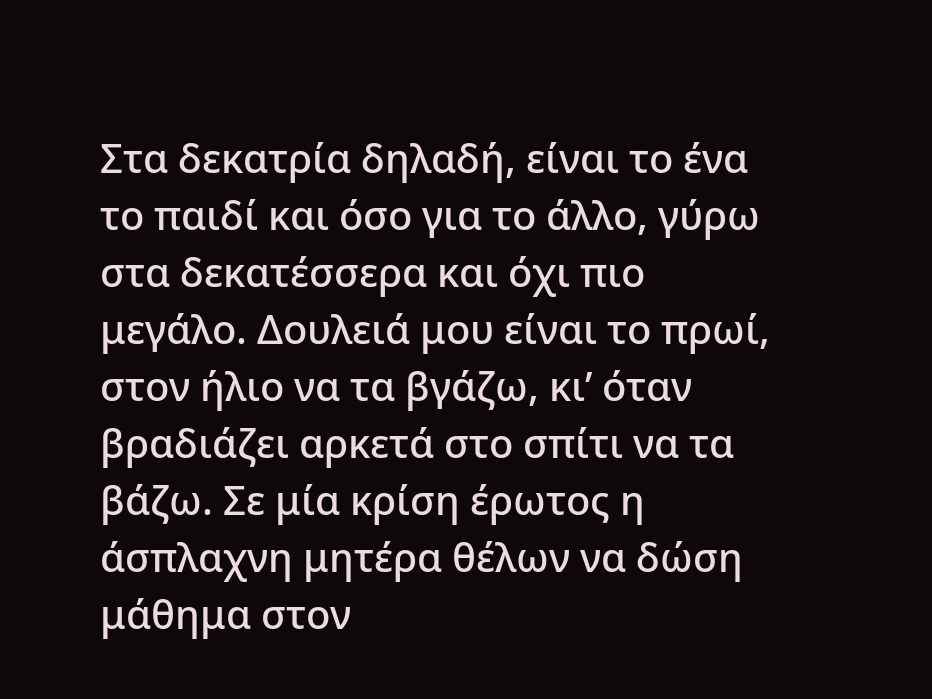Στα δεκατρία δηλαδή, είναι το ένα το παιδί και όσο για το άλλο, γύρω στα δεκατέσσερα και όχι πιο μεγάλο. Δουλειά μου είναι το πρωί, στον ήλιο να τα βγάζω, κι’ όταν βραδιάζει αρκετά στο σπίτι να τα βάζω. Σε μία κρίση έρωτος η άσπλαχνη μητέρα θέλων να δώση μάθημα στον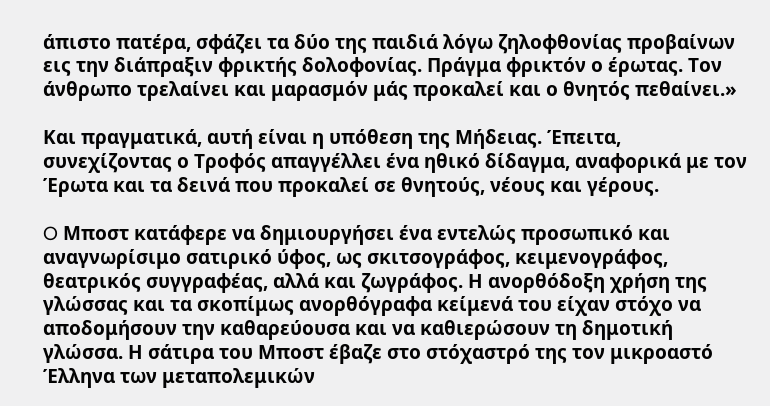άπιστο πατέρα, σφάζει τα δύο της παιδιά λόγω ζηλοφθονίας προβαίνων εις την διάπραξιν φρικτής δολοφονίας. Πράγμα φρικτόν ο έρωτας. Τον άνθρωπο τρελαίνει και μαρασμόν μάς προκαλεί και ο θνητός πεθαίνει.»

Και πραγματικά, αυτή είναι η υπόθεση της Μήδειας. Έπειτα, συνεχίζοντας ο Τροφός απαγγέλλει ένα ηθικό δίδαγμα, αναφορικά με τον Έρωτα και τα δεινά που προκαλεί σε θνητούς, νέους και γέρους.

O Μποστ κατάφερε να δημιουργήσει ένα εντελώς προσωπικό και αναγνωρίσιμο σατιρικό ύφος, ως σκιτσογράφος, κειμενογράφος, θεατρικός συγγραφέας, αλλά και ζωγράφος. Η ανορθόδοξη χρήση της γλώσσας και τα σκοπίμως ανορθόγραφα κείμενά του είχαν στόχο να αποδομήσουν την καθαρεύουσα και να καθιερώσουν τη δημοτική γλώσσα. Η σάτιρα του Μποστ έβαζε στο στόχαστρό της τον μικροαστό Έλληνα των μεταπολεμικών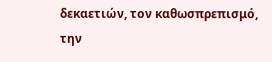δεκαετιών, τον καθωσπρεπισμό, την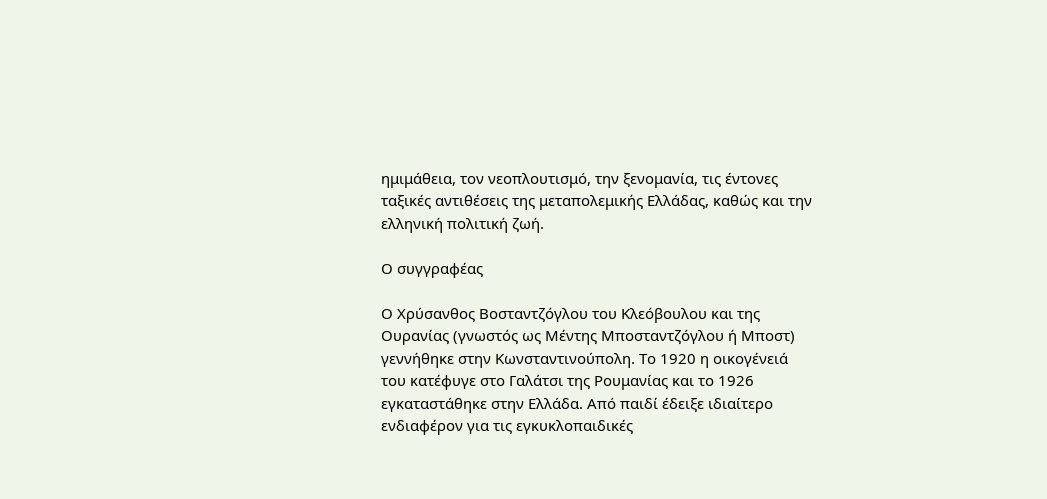ημιμάθεια, τον νεοπλουτισμό, την ξενομανία, τις έντονες ταξικές αντιθέσεις της μεταπολεμικής Ελλάδας, καθώς και την ελληνική πολιτική ζωή.

Ο συγγραφέας

Ο Χρύσανθος Βοσταντζόγλου του Κλεόβουλου και της Ουρανίας (γνωστός ως Μέντης Μποσταντζόγλου ή Μποστ) γεννήθηκε στην Κωνσταντινούπολη. Το 1920 η οικογένειά του κατέφυγε στο Γαλάτσι της Ρουμανίας και το 1926 εγκαταστάθηκε στην Ελλάδα. Από παιδί έδειξε ιδιαίτερο ενδιαφέρον για τις εγκυκλοπαιδικές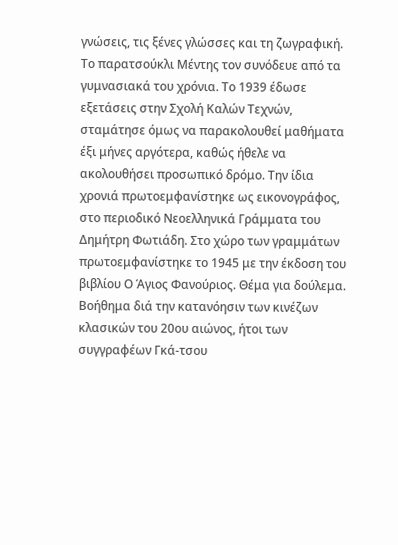γνώσεις, τις ξένες γλώσσες και τη ζωγραφική. Το παρατσούκλι Μέντης τον συνόδευε από τα γυμνασιακά του χρόνια. Το 1939 έδωσε εξετάσεις στην Σχολή Καλών Τεχνών, σταμάτησε όμως να παρακολουθεί μαθήματα έξι μήνες αργότερα, καθώς ήθελε να ακολουθήσει προσωπικό δρόμο. Την ίδια χρονιά πρωτοεμφανίστηκε ως εικονογράφος, στο περιοδικό Νεοελληνικά Γράμματα του Δημήτρη Φωτιάδη. Στο χώρο των γραμμάτων πρωτοεμφανίστηκε το 1945 με την έκδοση του βιβλίου Ο Άγιος Φανούριος. Θέμα για δούλεμα. Βοήθημα διά την κατανόησιν των κινέζων κλασικών του 20ου αιώνος, ήτοι των συγγραφέων Γκά-τσου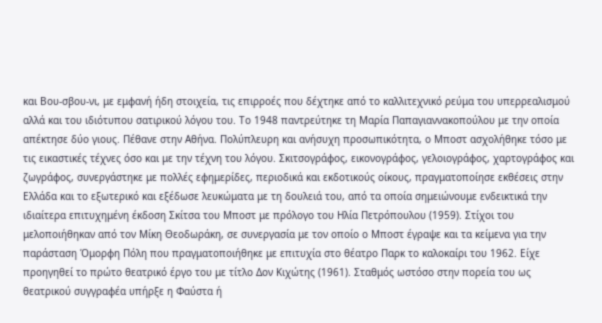και Βου-σβου-νι, με εμφανή ήδη στοιχεία, τις επιρροές που δέχτηκε από το καλλιτεχνικό ρεύμα του υπερρεαλισμού αλλά και του ιδιότυπου σατιρικού λόγου του. Το 1948 παντρεύτηκε τη Μαρία Παπαγιαννακοπούλου με την οποία απέκτησε δύο γιους. Πέθανε στην Αθήνα. Πολύπλευρη και ανήσυχη προσωπικότητα, ο Μποστ ασχολήθηκε τόσο με τις εικαστικές τέχνες όσο και με την τέχνη του λόγου. Σκιτσογράφος, εικονογράφος, γελοιογράφος, χαρτογράφος και ζωγράφος, συνεργάστηκε με πολλές εφημερίδες, περιοδικά και εκδοτικούς οίκους, πραγματοποίησε εκθέσεις στην Ελλάδα και το εξωτερικό και εξέδωσε λευκώματα με τη δουλειά του, από τα οποία σημειώνουμε ενδεικτικά την ιδιαίτερα επιτυχημένη έκδοση Σκίτσα του Μποστ με πρόλογο του Ηλία Πετρόπουλου (1959). Στίχοι του μελοποιήθηκαν από τον Μίκη Θεοδωράκη, σε συνεργασία με τον οποίο ο Μποστ έγραψε και τα κείμενα για την παράσταση Όμορφη Πόλη που πραγματοποιήθηκε με επιτυχία στο θέατρο Παρκ το καλοκαίρι του 1962. Είχε προηγηθεί το πρώτο θεατρικό έργο του με τίτλο Δον Κιχώτης (1961). Σταθμός ωστόσο στην πορεία του ως θεατρικού συγγραφέα υπήρξε η Φαύστα ή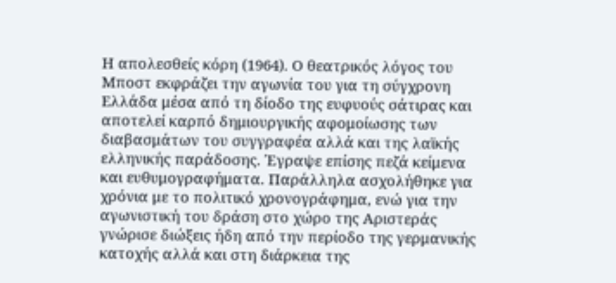Η απολεσθείς κόρη (1964). Ο θεατρικός λόγος του Μποστ εκφράζει την αγωνία του για τη σύγχρονη Ελλάδα μέσα από τη δίοδο της ευφυούς σάτιρας και αποτελεί καρπό δημιουργικής αφομοίωσης των διαβασμάτων του συγγραφέα αλλά και της λαϊκής ελληνικής παράδοσης. Έγραψε επίσης πεζά κείμενα και ευθυμογραφήματα. Παράλληλα ασχολήθηκε για χρόνια με το πολιτικό χρονογράφημα, ενώ για την αγωνιστική του δράση στο χώρο της Αριστεράς γνώρισε διώξεις ήδη από την περίοδο της γερμανικής κατοχής αλλά και στη διάρκεια της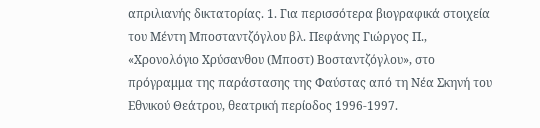απριλιανής δικτατορίας. 1. Για περισσότερα βιογραφικά στοιχεία του Μέντη Μποσταντζόγλου βλ. Πεφάνης Γιώργος Π., «Χρονολόγιο Χρύσανθου (Μποστ) Βοσταντζόγλου», στο πρόγραμμα της παράστασης της Φαύστας από τη Νέα Σκηνή του Εθνικού Θεάτρου, θεατρική περίοδος 1996-1997.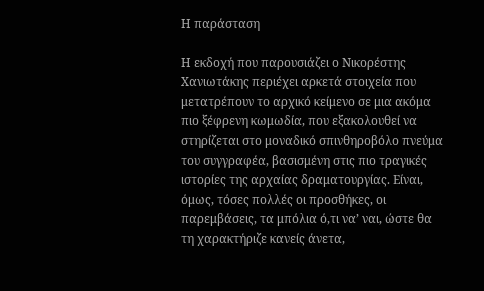Η παράσταση

Η εκδοχή που παρουσιάζει ο Νικορέστης Χανιωτάκης περιέχει αρκετά στοιχεία που μετατρέπουν το αρχικό κείμενο σε μια ακόμα πιο ξέφρενη κωμωδία, που εξακολουθεί να στηρίζεται στο μοναδικό σπινθηροβόλο πνεύμα του συγγραφέα, βασισμένη στις πιο τραγικές ιστορίες της αρχαίας δραματουργίας. Είναι, όμως, τόσες πολλές οι προσθήκες, οι παρεμβάσεις, τα μπόλια ό,τι να’ ναι, ώστε θα τη χαρακτήριζε κανείς άνετα,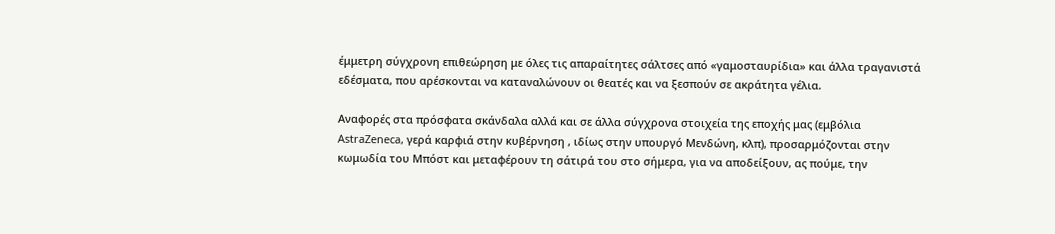έμμετρη σύγχρονη επιθεώρηση με όλες τις απαραίτητες σάλτσες από «γαμοσταυρίδια» και άλλα τραγανιστά εδέσματα, που αρέσκονται να καταναλώνουν οι θεατές και να ξεσπούν σε ακράτητα γέλια.

Αναφορές στα πρόσφατα σκάνδαλα αλλά και σε άλλα σύγχρονα στοιχεία της εποχής μας (εμβόλια AstraZeneca, γερά καρφιά στην κυβέρνηση , ιδίως στην υπουργό Μενδώνη, κλπ), προσαρμόζονται στην κωμωδία του Μπόστ και μεταφέρουν τη σάτιρά του στο σήμερα, για να αποδείξουν, ας πούμε, την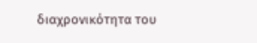διαχρονικότητα του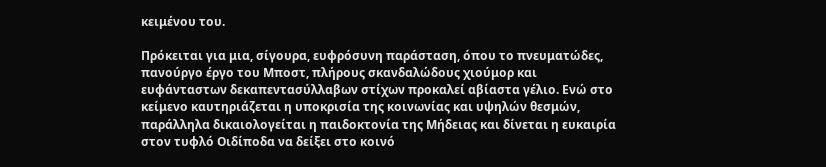κειμένου του.

Πρόκειται για μια, σίγουρα, ευφρόσυνη παράσταση, όπου το πνευματώδες, πανούργο έργο του Μποστ, πλήρους σκανδαλώδους χιούμορ και ευφάνταστων δεκαπεντασύλλαβων στίχων προκαλεί αβίαστα γέλιο. Ενώ στο κείμενο καυτηριάζεται η υποκρισία της κοινωνίας και υψηλών θεσμών, παράλληλα δικαιολογείται η παιδοκτονία της Μήδειας και δίνεται η ευκαιρία στον τυφλό Οιδίποδα να δείξει στο κοινό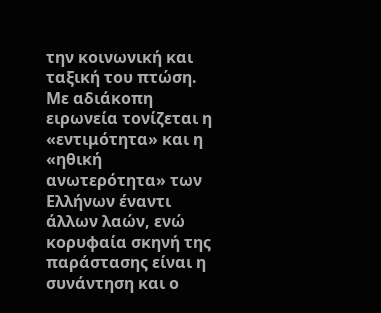την κοινωνική και ταξική του πτώση. Με αδιάκοπη ειρωνεία τονίζεται η «εντιμότητα» και η «ηθική ανωτερότητα» των Ελλήνων έναντι άλλων λαών, ενώ κορυφαία σκηνή της παράστασης είναι η συνάντηση και ο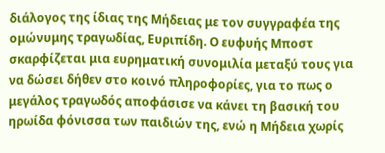διάλογος της ίδιας της Μήδειας με τον συγγραφέα της ομώνυμης τραγωδίας, Ευριπίδη. Ο ευφυής Μποστ σκαρφίζεται μια ευρηματική συνομιλία μεταξύ τους για να δώσει δήθεν στο κοινό πληροφορίες, για το πως ο μεγάλος τραγωδός αποφάσισε να κάνει τη βασική του ηρωίδα φόνισσα των παιδιών της, ενώ η Μήδεια χωρίς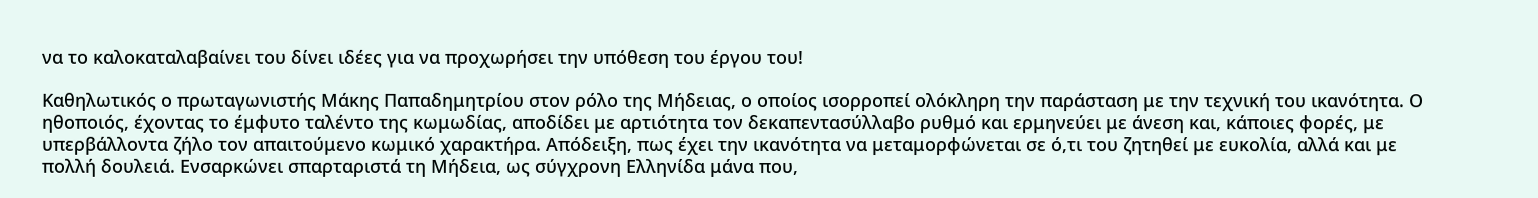να το καλοκαταλαβαίνει του δίνει ιδέες για να προχωρήσει την υπόθεση του έργου του!

Καθηλωτικός ο πρωταγωνιστής Μάκης Παπαδημητρίου στον ρόλο της Μήδειας, ο οποίος ισορροπεί ολόκληρη την παράσταση με την τεχνική του ικανότητα. Ο ηθοποιός, έχοντας το έμφυτο ταλέντο της κωμωδίας, αποδίδει με αρτιότητα τον δεκαπεντασύλλαβο ρυθμό και ερμηνεύει με άνεση και, κάποιες φορές, με υπερβάλλοντα ζήλο τον απαιτούμενο κωμικό χαρακτήρα. Απόδειξη, πως έχει την ικανότητα να μεταμορφώνεται σε ό,τι του ζητηθεί με ευκολία, αλλά και με πολλή δουλειά. Ενσαρκώνει σπαρταριστά τη Μήδεια, ως σύγχρονη Ελληνίδα μάνα που,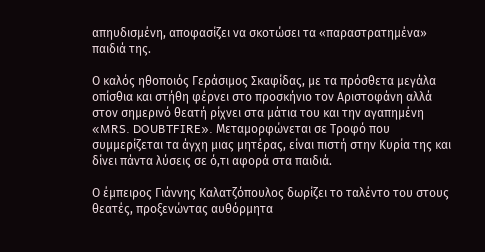απηυδισμένη, αποφασίζει να σκοτώσει τα «παραστρατημένα» παιδιά της.

Ο καλός ηθοποιός Γεράσιμος Σκαφίδας, με τα πρόσθετα μεγάλα οπίσθια και στήθη φέρνει στο προσκήνιο τον Αριστοφάνη αλλά στον σημερινό θεατή ρίχνει στα μάτια του και την αγαπημένη «MRS. DOUBTFIRE». Μεταμορφώνεται σε Τροφό που συμμερίζεται τα άγχη μιας μητέρας, είναι πιστή στην Κυρία της και δίνει πάντα λύσεις σε ό,τι αφορά στα παιδιά.

Ο έμπειρος Γιάννης Καλατζόπουλος δωρίζει το ταλέντο του στους θεατές, προξενώντας αυθόρμητα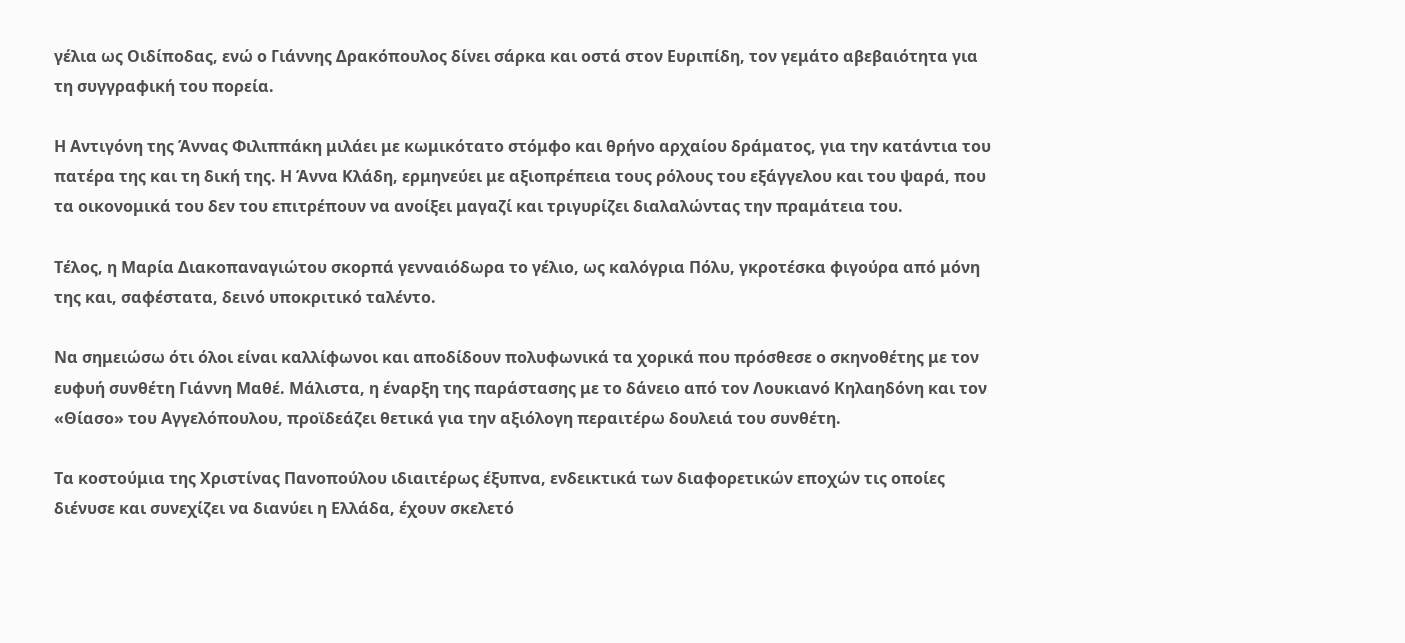γέλια ως Οιδίποδας, ενώ ο Γιάννης Δρακόπουλος δίνει σάρκα και οστά στον Ευριπίδη, τον γεμάτο αβεβαιότητα για τη συγγραφική του πορεία.

Η Αντιγόνη της Άννας Φιλιππάκη μιλάει με κωμικότατο στόμφο και θρήνο αρχαίου δράματος, για την κατάντια του πατέρα της και τη δική της. Η Άννα Κλάδη, ερμηνεύει με αξιοπρέπεια τους ρόλους του εξάγγελου και του ψαρά, που τα οικονομικά του δεν του επιτρέπουν να ανοίξει μαγαζί και τριγυρίζει διαλαλώντας την πραμάτεια του.

Τέλος, η Μαρία Διακοπαναγιώτου σκορπά γενναιόδωρα το γέλιο, ως καλόγρια Πόλυ, γκροτέσκα φιγούρα από μόνη της και, σαφέστατα, δεινό υποκριτικό ταλέντο.

Να σημειώσω ότι όλοι είναι καλλίφωνοι και αποδίδουν πολυφωνικά τα χορικά που πρόσθεσε ο σκηνοθέτης με τον ευφυή συνθέτη Γιάννη Μαθέ. Μάλιστα, η έναρξη της παράστασης με το δάνειο από τον Λουκιανό Κηλαηδόνη και τον «Θίασο» του Αγγελόπουλου, προϊδεάζει θετικά για την αξιόλογη περαιτέρω δουλειά του συνθέτη.

Τα κοστούμια της Χριστίνας Πανοπούλου ιδιαιτέρως έξυπνα, ενδεικτικά των διαφορετικών εποχών τις οποίες διένυσε και συνεχίζει να διανύει η Ελλάδα, έχουν σκελετό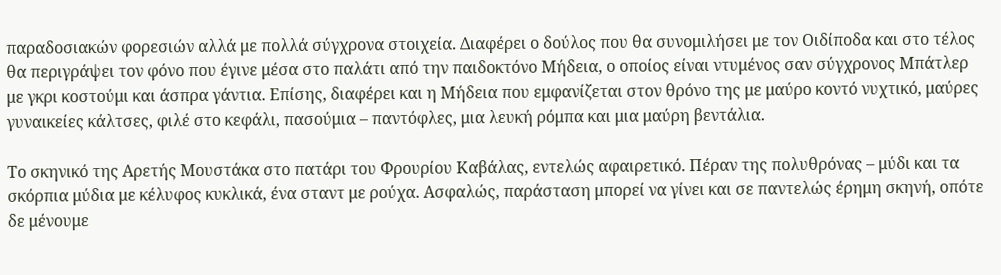παραδοσιακών φορεσιών αλλά με πολλά σύγχρονα στοιχεία. Διαφέρει ο δούλος που θα συνομιλήσει με τον Οιδίποδα και στο τέλος θα περιγράψει τον φόνο που έγινε μέσα στο παλάτι από την παιδοκτόνο Μήδεια, ο οποίος είναι ντυμένος σαν σύγχρονος Μπάτλερ με γκρι κοστούμι και άσπρα γάντια. Επίσης, διαφέρει και η Μήδεια που εμφανίζεται στον θρόνο της με μαύρο κοντό νυχτικό, μαύρες γυναικείες κάλτσες, φιλέ στο κεφάλι, πασούμια – παντόφλες, μια λευκή ρόμπα και μια μαύρη βεντάλια.

Το σκηνικό της Αρετής Μουστάκα στο πατάρι του Φρουρίου Καβάλας, εντελώς αφαιρετικό. Πέραν της πολυθρόνας – μύδι και τα σκόρπια μύδια με κέλυφος κυκλικά, ένα σταντ με ρούχα. Ασφαλώς, παράσταση μπορεί να γίνει και σε παντελώς έρημη σκηνή, οπότε δε μένουμε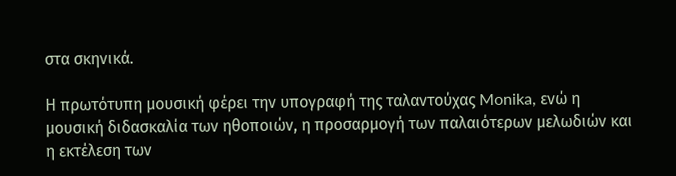στα σκηνικά.

Η πρωτότυπη μουσική φέρει την υπογραφή της ταλαντούχας Monika, ενώ η μουσική διδασκαλία των ηθοποιών, η προσαρμογή των παλαιότερων μελωδιών και η εκτέλεση των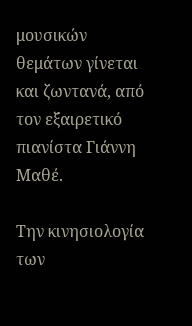μουσικών θεμάτων γίνεται και ζωντανά, από τον εξαιρετικό πιανίστα Γιάννη Μαθέ.

Την κινησιολογία των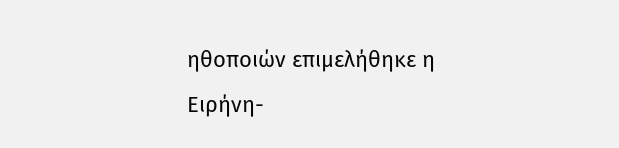ηθοποιών επιμελήθηκε η Ειρήνη-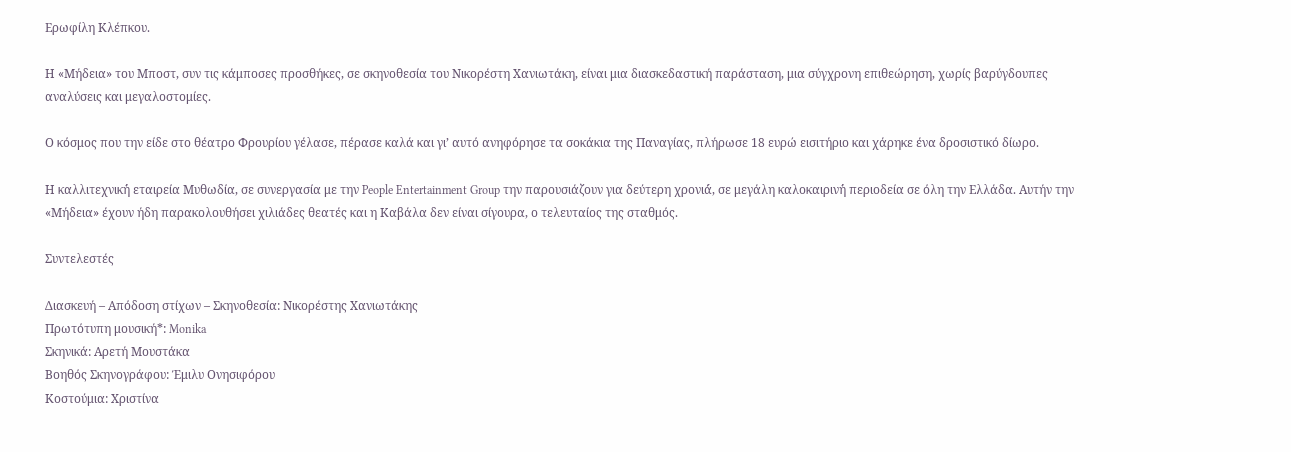Ερωφίλη Κλέπκου.

Η «Μήδεια» του Μποστ, συν τις κάμποσες προσθήκες, σε σκηνοθεσία του Νικορέστη Χανιωτάκη, είναι μια διασκεδαστική παράσταση, μια σύγχρονη επιθεώρηση, χωρίς βαρύγδουπες αναλύσεις και μεγαλοστομίες.

Ο κόσμος που την είδε στο θέατρο Φρουρίου γέλασε, πέρασε καλά και γι’ αυτό ανηφόρησε τα σοκάκια της Παναγίας, πλήρωσε 18 ευρώ εισιτήριο και χάρηκε ένα δροσιστικό δίωρο.

Η καλλιτεχνική́ εταιρεία Μυθωδία, σε συνεργασία με την People Entertainment Group την παρουσιάζουν για δεύτερη χρονιά́, σε μεγάλη καλοκαιρινή́ περιοδεία σε όλη την Ελλάδα. Αυτήν την «Μήδεια» έχουν ήδη παρακολουθήσει χιλιάδες θεατές και η Καβάλα δεν είναι σίγουρα, ο τελευταίος της σταθμός.

Συντελεστές

Διασκευή – Απόδοση στίχων – Σκηνοθεσία: Νικορέστης Χανιωτάκης
Πρωτότυπη μουσική*: Monika
Σκηνικά: Αρετή Μουστάκα
Βοηθός Σκηνογράφου: Έμιλυ Ονησιφόρου
Κοστούμια: Χριστίνα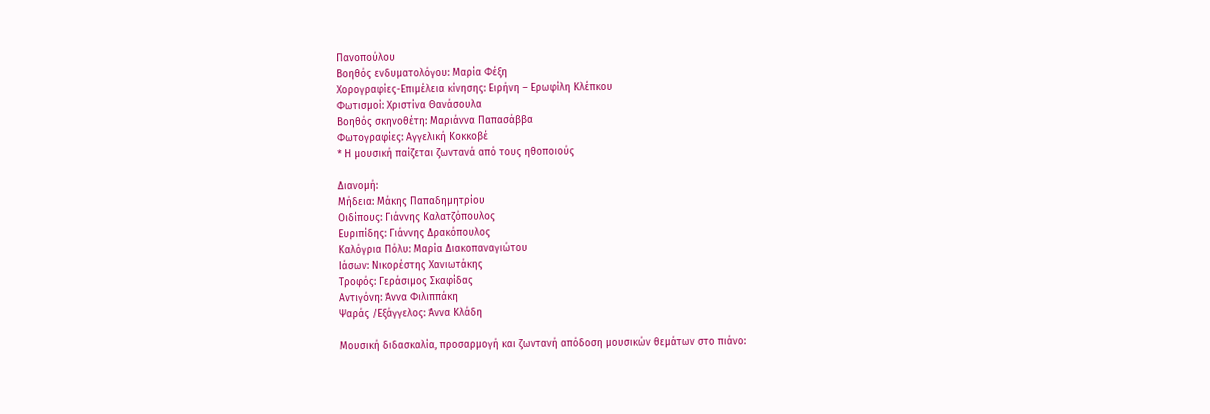Πανοπούλου
Βοηθός ενδυματολόγου: Μαρία Φέξη
Χορογραφίες-Επιμέλεια κίνησης: Ειρήνη – Ερωφίλη Κλέπκου
Φωτισμοί: Χριστίνα Θανάσουλα
Βοηθός σκηνοθέτη: Μαριάννα Παπασάββα
Φωτογραφίες: Αγγελική Κοκκοβέ
* Η μουσική παίζεται ζωντανά από τους ηθοποιούς

Διανομή:
Μήδεια: Μάκης Παπαδημητρίου
Οιδίπους: Γιάννης Καλατζόπουλος
Ευριπίδης: Γιάννης Δρακόπουλος
Καλόγρια Πόλυ: Μαρία Διακοπαναγιώτου
Ιάσων: Νικορέστης Χανιωτάκης
Τροφός: Γεράσιμος Σκαφίδας
Αντιγόνη: Άννα Φιλιππάκη
Ψαράς /Εξάγγελος: Άννα Κλάδη

Μουσική διδασκαλία, προσαρμογή και ζωντανή απόδοση μουσικών θεμάτων στο πιάνο: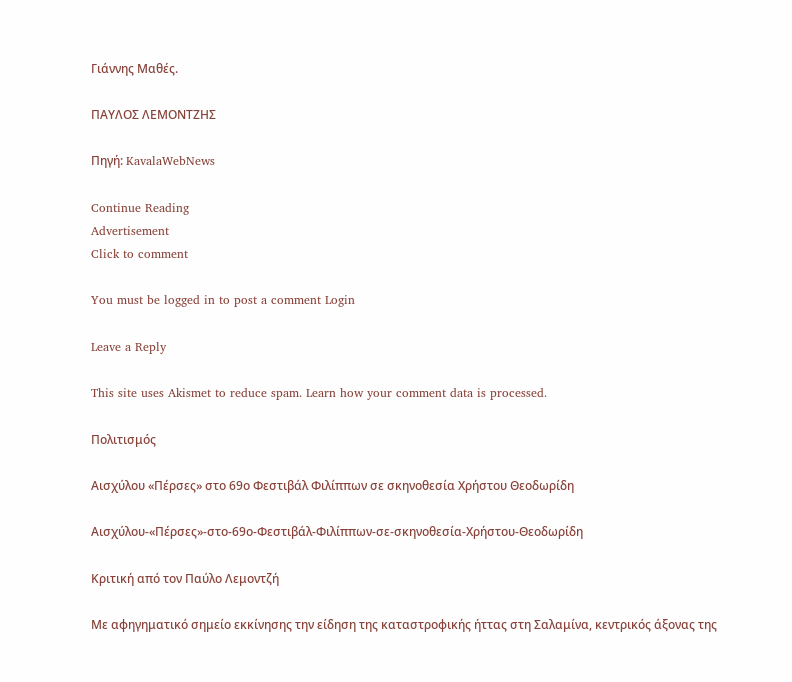Γιάννης Μαθές.

ΠΑΥΛΟΣ ΛΕΜΟΝΤΖΗΣ

Πηγή: KavalaWebNews

Continue Reading
Advertisement
Click to comment

You must be logged in to post a comment Login

Leave a Reply

This site uses Akismet to reduce spam. Learn how your comment data is processed.

Πολιτισμός

Αισχύλου «Πέρσες» στο 69ο Φεστιβάλ Φιλίππων σε σκηνοθεσία Χρήστου Θεοδωρίδη

Αισχύλου-«Πέρσες»-στο-69ο-Φεστιβάλ-Φιλίππων-σε-σκηνοθεσία-Χρήστου-Θεοδωρίδη

Κριτική από τον Παύλο Λεμοντζή

Με αφηγηματικό σημείο εκκίνησης την είδηση της καταστροφικής ήττας στη Σαλαμίνα, κεντρικός άξονας της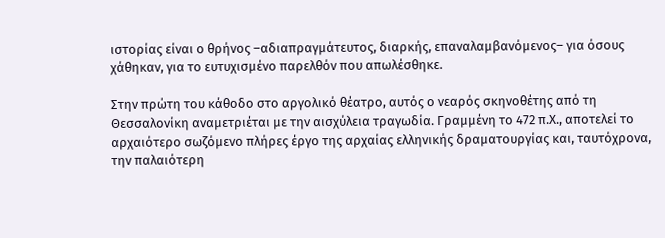ιστορίας είναι ο θρήνος –αδιαπραγμάτευτος, διαρκής, επαναλαμβανόμενος– για όσους χάθηκαν, για το ευτυχισμένο παρελθόν που απωλέσθηκε.

Στην πρώτη του κάθοδο στο αργολικό θέατρο, αυτός ο νεαρός σκηνοθέτης από τη Θεσσαλονίκη αναμετριέται με την αισχύλεια τραγωδία. Γραμμένη το 472 π.Χ., αποτελεί το αρχαιότερο σωζόμενο πλήρες έργο της αρχαίας ελληνικής δραματουργίας και, ταυτόχρονα, την παλαιότερη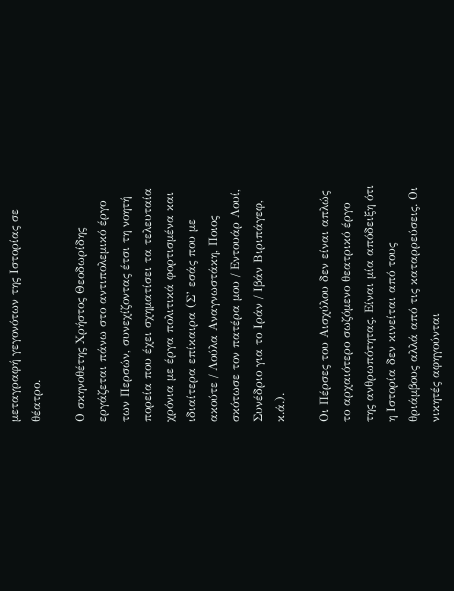μεταγραφή γεγονότων της Ιστορίας σε θέατρο.

Ο σκηνοθέτης Χρήστος Θεοδωρίδης εργάζεται πάνω στο αντιπολεμικό έργο των Περσών, συνεχίζοντας έτσι τη νοητή πορεία που έχει σχηματίσει τα τελευταία χρόνια με έργα πολιτικά φορτισμένα και ιδιαίτερα επίκαιρα (Σ’ εσάς που με ακούτε / Λούλα Αναγνωστάκη, Ποιος σκότωσε τον πατέρα μου / Εντουάρ Λουί, Συνέδριο για το Ιράν / Ιβάν Βιριπάγεφ, κ.ά.).

Οι Πέρσες του Αισχύλου δεν είναι απλώς το αρχαιότερο σωζόμενο θεατρικό έργο της ανθρωπότητας. Είναι μία απόδειξη ότι η Ιστορία δεν κινείται από τους θριάμβους αλλά από τις καταρρεύσεις. Οι νικητές αφηγούνται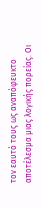τον εαυτό τους ως αναπόφευκτο αποτέλεσμα μιας λογικής πορείας. Οι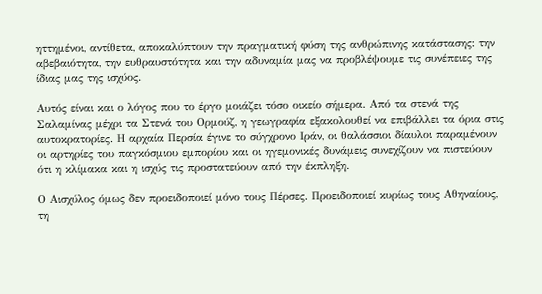ηττημένοι, αντίθετα, αποκαλύπτουν την πραγματική φύση της ανθρώπινης κατάστασης: την αβεβαιότητα, την ευθραυστότητα και την αδυναμία μας να προβλέψουμε τις συνέπειες της ίδιας μας της ισχύος.

Αυτός είναι και ο λόγος που το έργο μοιάζει τόσο οικείο σήμερα. Από τα στενά της Σαλαμίνας μέχρι τα Στενά του Ορμούζ, η γεωγραφία εξακολουθεί να επιβάλλει τα όρια στις αυτοκρατορίες. Η αρχαία Περσία έγινε το σύγχρονο Ιράν, οι θαλάσσιοι δίαυλοι παραμένουν οι αρτηρίες του παγκόσμιου εμπορίου και οι ηγεμονικές δυνάμεις συνεχίζουν να πιστεύουν ότι η κλίμακα και η ισχύς τις προστατεύουν από την έκπληξη.

Ο Αισχύλος όμως δεν προειδοποιεί μόνο τους Πέρσες. Προειδοποιεί κυρίως τους Αθηναίους, τη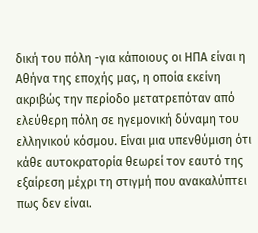δική του πόλη -για κάποιους οι ΗΠΑ είναι η Αθήνα της εποχής μας, η οποία εκείνη ακριβώς την περίοδο μετατρεπόταν από ελεύθερη πόλη σε ηγεμονική δύναμη του ελληνικού κόσμου. Είναι μια υπενθύμιση ότι κάθε αυτοκρατορία θεωρεί τον εαυτό της εξαίρεση μέχρι τη στιγμή που ανακαλύπτει πως δεν είναι.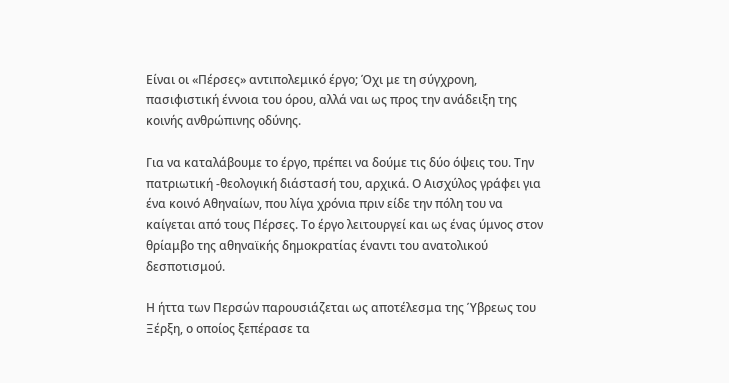Είναι οι «Πέρσες» αντιπολεμικό έργο; Όχι με τη σύγχρονη, πασιφιστική έννοια του όρου, αλλά ναι ως προς την ανάδειξη της κοινής ανθρώπινης οδύνης.

Για να καταλάβουμε το έργο, πρέπει να δούμε τις δύο όψεις του. Την πατριωτική -θεολογική διάστασή του, αρχικά. Ο Αισχύλος γράφει για ένα κοινό Αθηναίων, που λίγα χρόνια πριν είδε την πόλη του να καίγεται από τους Πέρσες. Το έργο λειτουργεί και ως ένας ύμνος στον θρίαμβο της αθηναϊκής δημοκρατίας έναντι του ανατολικού δεσποτισμού.

Η ήττα των Περσών παρουσιάζεται ως αποτέλεσμα της Ύβρεως του Ξέρξη, ο οποίος ξεπέρασε τα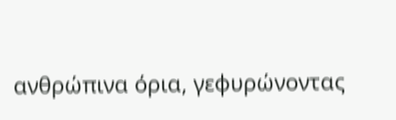ανθρώπινα όρια, γεφυρώνοντας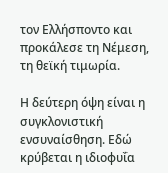τον Ελλήσποντο και προκάλεσε τη Νέμεση, τη θεϊκή τιμωρία.

Η δεύτερη όψη είναι η συγκλονιστική ενσυναίσθηση. Εδώ κρύβεται η ιδιοφυΐα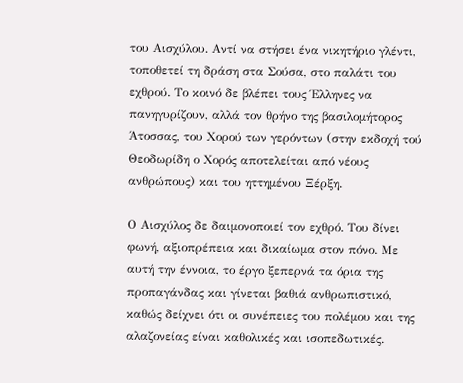του Αισχύλου. Αντί να στήσει ένα νικητήριο γλέντι, τοποθετεί τη δράση στα Σούσα, στο παλάτι του εχθρού. Το κοινό δε βλέπει τους Έλληνες να πανηγυρίζουν, αλλά τον θρήνο της βασιλομήτορος Άτοσσας, του Χορού των γερόντων (στην εκδοχή τού Θεοδωρίδη ο Χορός αποτελείται από νέους ανθρώπους) και του ηττημένου Ξέρξη.

Ο Αισχύλος δε δαιμονοποιεί τον εχθρό. Του δίνει φωνή, αξιοπρέπεια και δικαίωμα στον πόνο. Με αυτή την έννοια, το έργο ξεπερνά τα όρια της προπαγάνδας και γίνεται βαθιά ανθρωπιστικό, καθώς δείχνει ότι οι συνέπειες του πολέμου και της αλαζονείας είναι καθολικές και ισοπεδωτικές.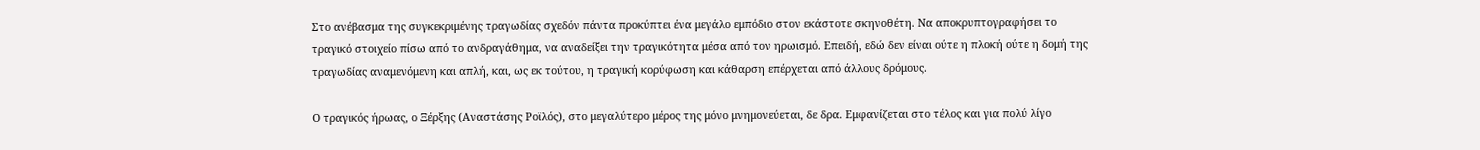Στο ανέβασμα της συγκεκριμένης τραγωδίας σχεδόν πάντα προκύπτει ένα μεγάλο εμπόδιο στον εκάστοτε σκηνοθέτη. Να αποκρυπτογραφήσει το τραγικό στοιχείο πίσω από το ανδραγάθημα, να αναδείξει την τραγικότητα μέσα από τον ηρωισμό. Επειδή, εδώ δεν είναι ούτε η πλοκή ούτε η δομή της τραγωδίας αναμενόμενη και απλή, και, ως εκ τούτου, η τραγική κορύφωση και κάθαρση επέρχεται από άλλους δρόμους.

Ο τραγικός ήρωας, ο Ξέρξης (Αναστάσης Ροϊλός), στο μεγαλύτερο μέρος της μόνο μνημονεύεται, δε δρα. Εμφανίζεται στο τέλος και για πολύ λίγο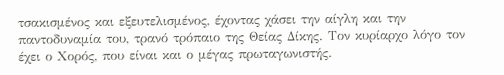τσακισμένος και εξευτελισμένος, έχοντας χάσει την αίγλη και την παντοδυναμία του, τρανό τρόπαιο της Θείας Δίκης. Τον κυρίαρχο λόγο τον έχει ο Χορός, που είναι και ο μέγας πρωταγωνιστής.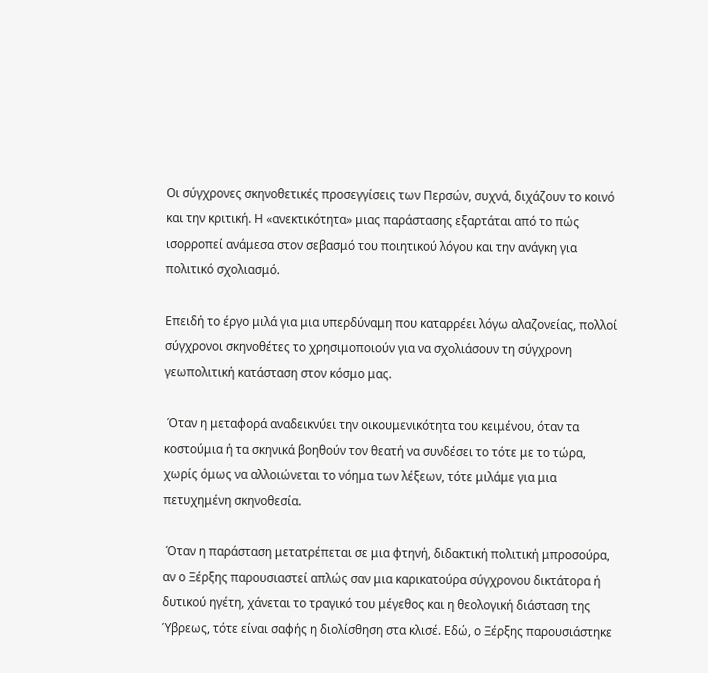Οι σύγχρονες σκηνοθετικές προσεγγίσεις των Περσών, συχνά, διχάζουν το κοινό και την κριτική. Η «ανεκτικότητα» μιας παράστασης εξαρτάται από το πώς ισορροπεί ανάμεσα στον σεβασμό του ποιητικού λόγου και την ανάγκη για πολιτικό σχολιασμό.

Επειδή το έργο μιλά για μια υπερδύναμη που καταρρέει λόγω αλαζονείας, πολλοί σύγχρονοι σκηνοθέτες το χρησιμοποιούν για να σχολιάσουν τη σύγχρονη γεωπολιτική κατάσταση στον κόσμο μας.

 Όταν η μεταφορά αναδεικνύει την οικουμενικότητα του κειμένου, όταν τα κοστούμια ή τα σκηνικά βοηθούν τον θεατή να συνδέσει το τότε με το τώρα, χωρίς όμως να αλλοιώνεται το νόημα των λέξεων, τότε μιλάμε για μια πετυχημένη σκηνοθεσία.

 Όταν η παράσταση μετατρέπεται σε μια φτηνή, διδακτική πολιτική μπροσούρα, αν ο Ξέρξης παρουσιαστεί απλώς σαν μια καρικατούρα σύγχρονου δικτάτορα ή δυτικού ηγέτη, χάνεται το τραγικό του μέγεθος και η θεολογική διάσταση της Ύβρεως, τότε είναι σαφής η διολίσθηση στα κλισέ. Εδώ, ο Ξέρξης παρουσιάστηκε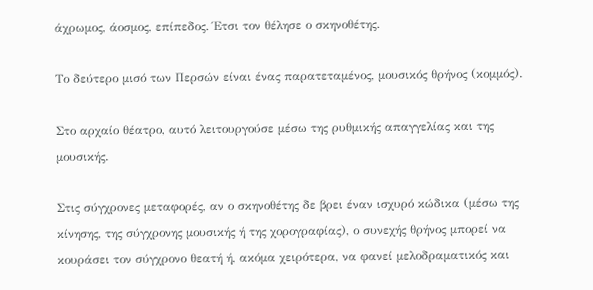άχρωμος, άοσμος, επίπεδος. Έτσι τον θέλησε ο σκηνοθέτης.

Το δεύτερο μισό των Περσών είναι ένας παρατεταμένος, μουσικός θρήνος (κομμός).

Στο αρχαίο θέατρο, αυτό λειτουργούσε μέσω της ρυθμικής απαγγελίας και της μουσικής.

Στις σύγχρονες μεταφορές, αν ο σκηνοθέτης δε βρει έναν ισχυρό κώδικα (μέσω της κίνησης, της σύγχρονης μουσικής ή της χορογραφίας), ο συνεχής θρήνος μπορεί να κουράσει τον σύγχρονο θεατή ή, ακόμα χειρότερα, να φανεί μελοδραματικός και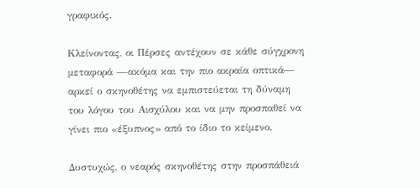γραφικός.

Κλείνοντας, οι Πέρσες αντέχουν σε κάθε σύγχρονη μεταφορά —ακόμα και την πιο ακραία οπτικά— αρκεί ο σκηνοθέτης να εμπιστεύεται τη δύναμη του λόγου του Αισχύλου και να μην προσπαθεί να γίνει πιο «έξυπνος» από το ίδιο το κείμενο.

Δυστυχώς, ο νεαρός σκηνοθέτης στην προσπάθειά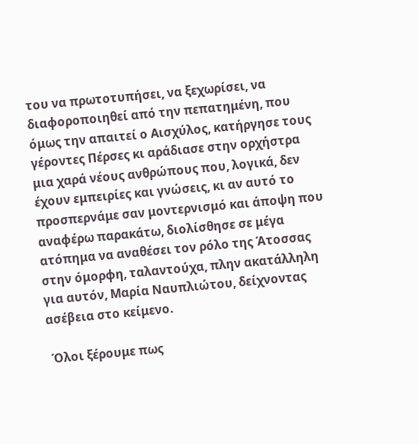του να πρωτοτυπήσει, να ξεχωρίσει, να διαφοροποιηθεί από την πεπατημένη, που όμως την απαιτεί ο Αισχύλος, κατήργησε τους γέροντες Πέρσες κι αράδιασε στην ορχήστρα μια χαρά νέους ανθρώπους που, λογικά, δεν έχουν εμπειρίες και γνώσεις, κι αν αυτό το προσπερνάμε σαν μοντερνισμό και άποψη που αναφέρω παρακάτω, διολίσθησε σε μέγα ατόπημα να αναθέσει τον ρόλο της Άτοσσας στην όμορφη, ταλαντούχα, πλην ακατάλληλη για αυτόν, Μαρία Ναυπλιώτου, δείχνοντας ασέβεια στο κείμενο.

 Όλοι ξέρουμε πως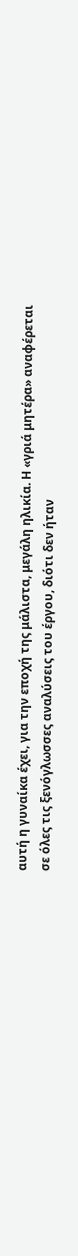αυτή η γυναίκα έχει, για την εποχή της μάλιστα, μεγάλη ηλικία. Η «γριά μητέρα» αναφέρεται σε όλες τις ξενόγλωσσες αναλύσεις του έργου, διότι δεν ήταν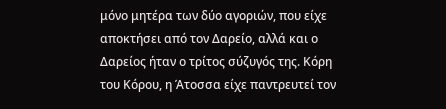μόνο μητέρα των δύο αγοριών, που είχε αποκτήσει από τον Δαρείο, αλλά και ο Δαρείος ήταν ο τρίτος σύζυγός της. Κόρη του Κόρου, η Άτοσσα είχε παντρευτεί τον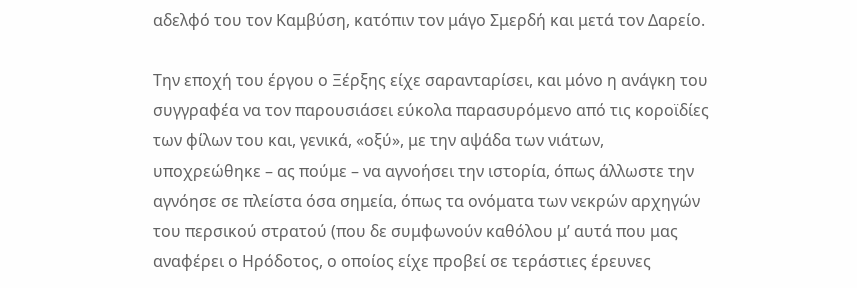αδελφό του τον Καμβύση, κατόπιν τον μάγο Σμερδή και μετά τον Δαρείο.

Την εποχή του έργου ο Ξέρξης είχε σαρανταρίσει, και μόνο η ανάγκη του συγγραφέα να τον παρουσιάσει εύκολα παρασυρόμενο από τις κοροϊδίες των φίλων του και, γενικά, «οξύ», με την αψάδα των νιάτων, υποχρεώθηκε – ας πούμε – να αγνοήσει την ιστορία, όπως άλλωστε την αγνόησε σε πλείστα όσα σημεία, όπως τα ονόματα των νεκρών αρχηγών του περσικού στρατού (που δε συμφωνούν καθόλου μ’ αυτά που μας αναφέρει ο Ηρόδοτος, ο οποίος είχε προβεί σε τεράστιες έρευνες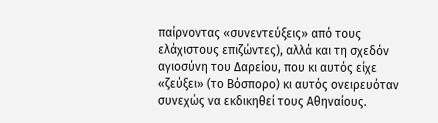παίρνοντας «συνεντεύξεις» από τους ελάχιστους επιζώντες), αλλά και τη σχεδόν αγιοσύνη του Δαρείου, που κι αυτός είχε «ζεύξει» (το Βόσπορο) κι αυτός ονειρευόταν συνεχώς να εκδικηθεί τους Αθηναίους.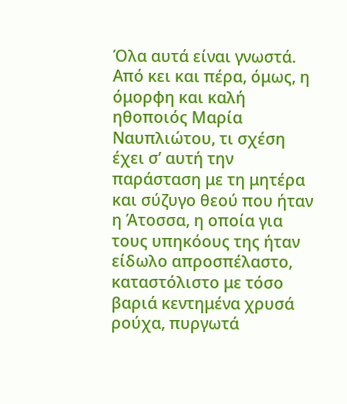Όλα αυτά είναι γνωστά. Από κει και πέρα, όμως, η όμορφη και καλή ηθοποιός Μαρία Ναυπλιώτου, τι σχέση έχει σ’ αυτή την παράσταση με τη μητέρα και σύζυγο θεού που ήταν η Άτοσσα, η οποία για τους υπηκόους της ήταν είδωλο απροσπέλαστο, καταστόλιστο με τόσο βαριά κεντημένα χρυσά ρούχα, πυργωτά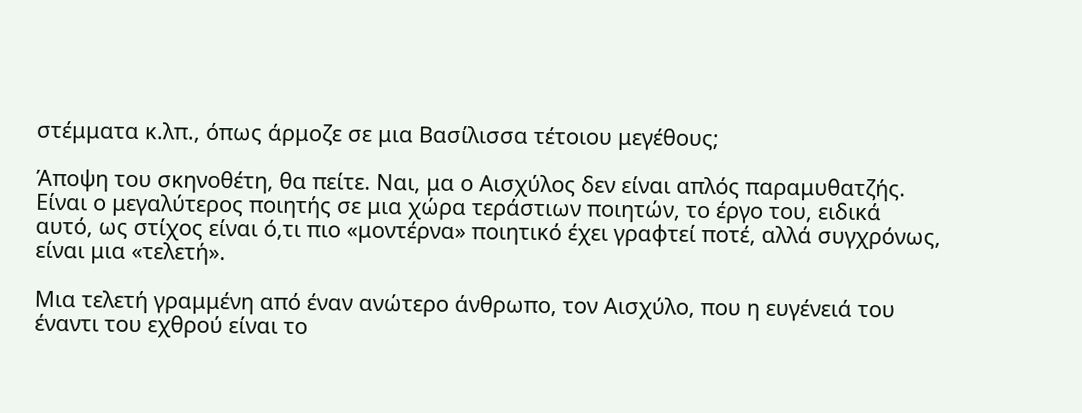στέμματα κ.λπ., όπως άρμοζε σε μια Βασίλισσα τέτοιου μεγέθους;

Άποψη του σκηνοθέτη, θα πείτε. Ναι, μα ο Αισχύλος δεν είναι απλός παραμυθατζής. Είναι ο μεγαλύτερος ποιητής σε μια χώρα τεράστιων ποιητών, το έργο του, ειδικά αυτό, ως στίχος είναι ό,τι πιο «μοντέρνα» ποιητικό έχει γραφτεί ποτέ, αλλά συγχρόνως, είναι μια «τελετή».

Μια τελετή γραμμένη από έναν ανώτερο άνθρωπο, τον Αισχύλο, που η ευγένειά του έναντι του εχθρού είναι το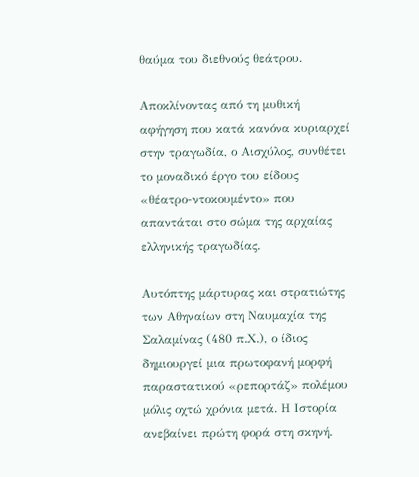θαύμα του διεθνούς θεάτρου.

Αποκλίνοντας από τη μυθική αφήγηση που κατά κανόνα κυριαρχεί στην τραγωδία, ο Αισχύλος, συνθέτει το μοναδικό έργο του είδους «θέατρο-ντοκουμέντο» που απαντάται στο σώμα της αρχαίας ελληνικής τραγωδίας.

Αυτόπτης μάρτυρας και στρατιώτης των Αθηναίων στη Ναυμαχία της Σαλαμίνας (480 π.Χ.), ο ίδιος δημιουργεί μια πρωτοφανή μορφή παραστατικού «ρεπορτάζ» πολέμου μόλις οχτώ χρόνια μετά. Η Ιστορία ανεβαίνει πρώτη φορά στη σκηνή.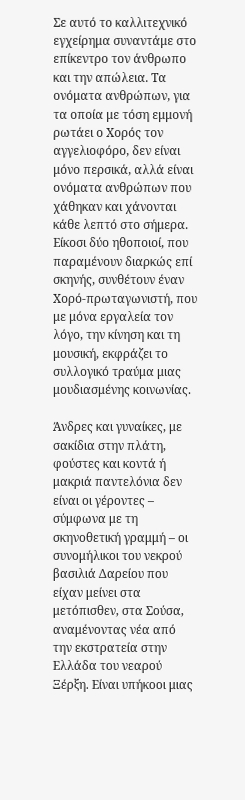Σε αυτό το καλλιτεχνικό εγχείρημα συναντάμε στο επίκεντρο τον άνθρωπο και την απώλεια. Τα ονόματα ανθρώπων, για τα οποία με τόση εμμονή ρωτάει ο Χορός τον αγγελιοφόρο, δεν είναι μόνο περσικά, αλλά είναι ονόματα ανθρώπων που χάθηκαν και χάνονται κάθε λεπτό στο σήμερα. Είκοσι δύο ηθοποιοί, που παραμένουν διαρκώς επί σκηνής, συνθέτουν έναν Χορό-πρωταγωνιστή, που με μόνα εργαλεία τον λόγο, την κίνηση και τη μουσική, εκφράζει το συλλογικό τραύμα μιας μουδιασμένης κοινωνίας.

Άνδρες και γυναίκες, με σακίδια στην πλάτη, φούστες και κοντά ή μακριά παντελόνια δεν είναι οι γέροντες – σύμφωνα με τη σκηνοθετική γραμμή – οι συνομήλικοι του νεκρού βασιλιά Δαρείου που είχαν μείνει στα μετόπισθεν, στα Σούσα, αναμένοντας νέα από την εκστρατεία στην Ελλάδα του νεαρού Ξέρξη. Είναι υπήκοοι μιας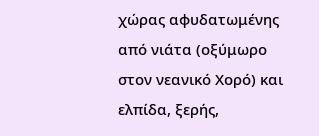χώρας αφυδατωμένης από νιάτα (οξύμωρο στον νεανικό Χορό) και ελπίδα, ξερής,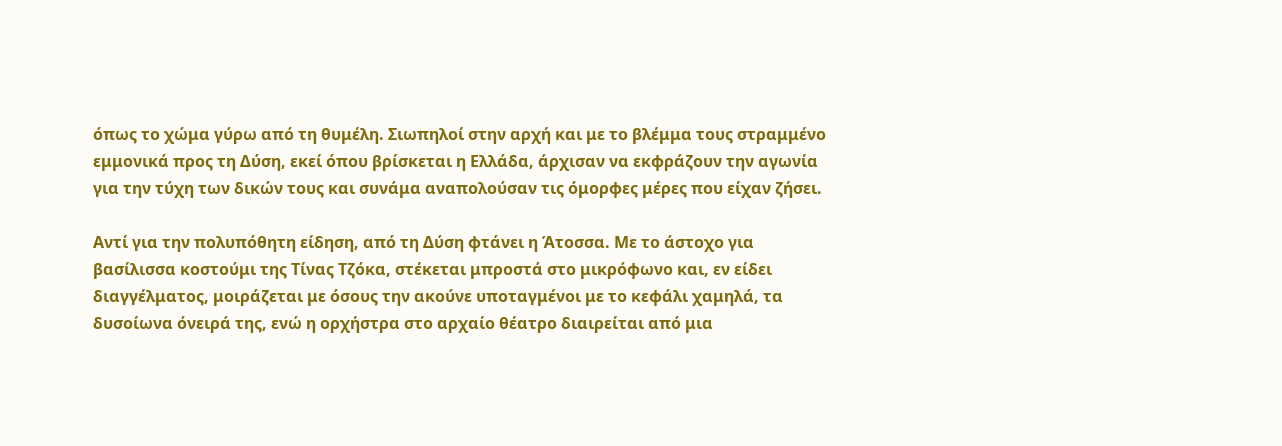όπως το χώμα γύρω από τη θυμέλη. Σιωπηλοί στην αρχή και με το βλέμμα τους στραμμένο εμμονικά προς τη Δύση, εκεί όπου βρίσκεται η Ελλάδα, άρχισαν να εκφράζουν την αγωνία για την τύχη των δικών τους και συνάμα αναπολούσαν τις όμορφες μέρες που είχαν ζήσει.

Αντί για την πολυπόθητη είδηση, από τη Δύση φτάνει η Άτοσσα. Με το άστοχο για βασίλισσα κοστούμι της Τίνας Τζόκα, στέκεται μπροστά στο μικρόφωνο και, εν είδει διαγγέλματος, μοιράζεται με όσους την ακούνε υποταγμένοι με το κεφάλι χαμηλά, τα δυσοίωνα όνειρά της, ενώ η ορχήστρα στο αρχαίο θέατρο διαιρείται από μια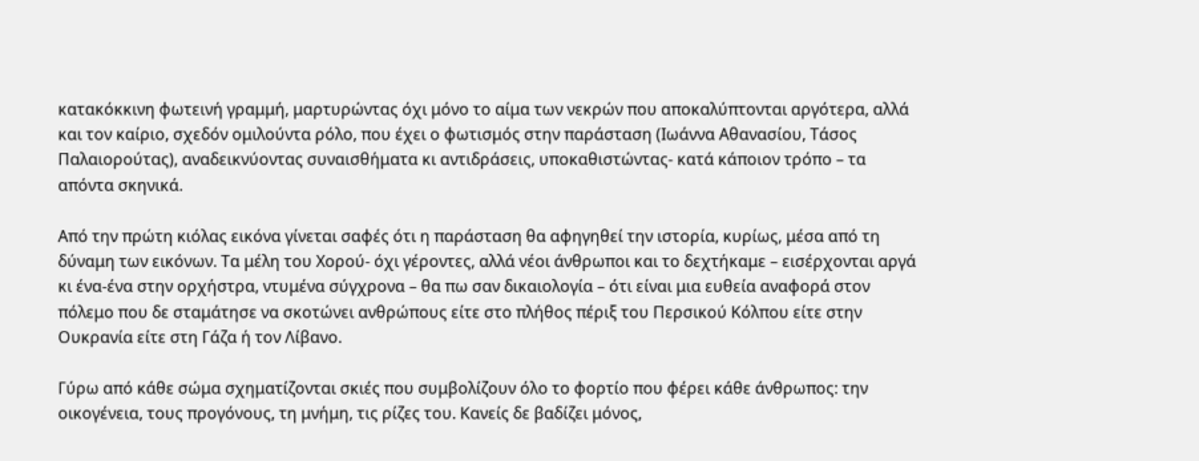κατακόκκινη φωτεινή γραμμή, μαρτυρώντας όχι μόνο το αίμα των νεκρών που αποκαλύπτονται αργότερα, αλλά και τον καίριο, σχεδόν ομιλούντα ρόλο, που έχει ο φωτισμός στην παράσταση (Ιωάννα Αθανασίου, Τάσος Παλαιορούτας), αναδεικνύοντας συναισθήματα κι αντιδράσεις, υποκαθιστώντας- κατά κάποιον τρόπο – τα απόντα σκηνικά.

Από την πρώτη κιόλας εικόνα γίνεται σαφές ότι η παράσταση θα αφηγηθεί την ιστορία, κυρίως, μέσα από τη δύναμη των εικόνων. Τα μέλη του Χορού- όχι γέροντες, αλλά νέοι άνθρωποι και το δεχτήκαμε – εισέρχονται αργά κι ένα-ένα στην ορχήστρα, ντυμένα σύγχρονα – θα πω σαν δικαιολογία – ότι είναι μια ευθεία αναφορά στον πόλεμο που δε σταμάτησε να σκοτώνει ανθρώπους είτε στο πλήθος πέριξ του Περσικού Κόλπου είτε στην Ουκρανία είτε στη Γάζα ή τον Λίβανο.

Γύρω από κάθε σώμα σχηματίζονται σκιές που συμβολίζουν όλο το φορτίο που φέρει κάθε άνθρωπος: την οικογένεια, τους προγόνους, τη μνήμη, τις ρίζες του. Κανείς δε βαδίζει μόνος,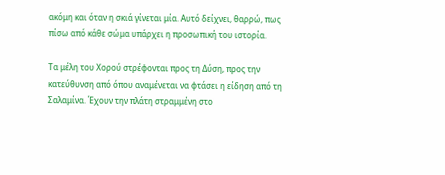ακόμη και όταν η σκιά γίνεται μία. Αυτό δείχνει, θαρρώ, πως πίσω από κάθε σώμα υπάρχει η προσωπική του ιστορία.

Τα μέλη του Χορού στρέφονται προς τη Δύση, προς την κατεύθυνση από όπου αναμένεται να φτάσει η είδηση από τη Σαλαμίνα. Έχουν την πλάτη στραμμένη στο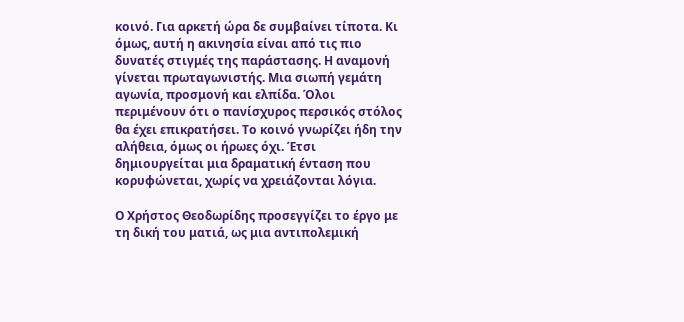κοινό. Για αρκετή ώρα δε συμβαίνει τίποτα. Κι όμως, αυτή η ακινησία είναι από τις πιο δυνατές στιγμές της παράστασης. Η αναμονή γίνεται πρωταγωνιστής. Μια σιωπή γεμάτη αγωνία, προσμονή και ελπίδα. Όλοι περιμένουν ότι ο πανίσχυρος περσικός στόλος θα έχει επικρατήσει. Το κοινό γνωρίζει ήδη την αλήθεια, όμως οι ήρωες όχι. Έτσι δημιουργείται μια δραματική ένταση που κορυφώνεται, χωρίς να χρειάζονται λόγια.

Ο Χρήστος Θεοδωρίδης προσεγγίζει το έργο με τη δική του ματιά, ως μια αντιπολεμική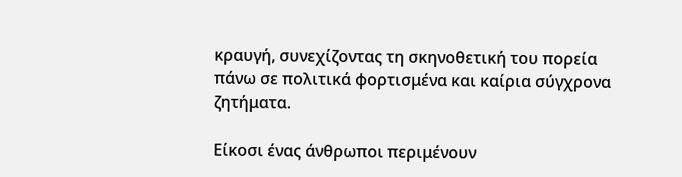κραυγή, συνεχίζοντας τη σκηνοθετική του πορεία πάνω σε πολιτικά φορτισμένα και καίρια σύγχρονα ζητήματα.

Είκοσι ένας άνθρωποι περιμένουν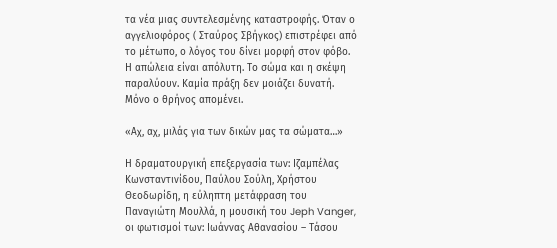τα νέα μιας συντελεσμένης καταστροφής. Όταν ο αγγελιοφόρος ( Σταύρος Σβήγκος) επιστρέφει από το μέτωπο, ο λόγος του δίνει μορφή στον φόβο. Η απώλεια είναι απόλυτη. Το σώμα και η σκέψη παραλύουν. Καμία πράξη δεν μοιάζει δυνατή. Μόνο ο θρήνος απομένει.

«Αχ, αχ, μιλάς για των δικών μας τα σώματα…»

Η δραματουργική επεξεργασία των: Ιζαμπέλας Κωνσταντινίδου, Παύλου Σούλη, Χρήστου Θεοδωρίδη, η εύληπτη μετάφραση του Παναγιώτη Μουλλά, η μουσική του Jeph Vanger, οι φωτισμοί των: Ιωάννας Αθανασίου – Τάσου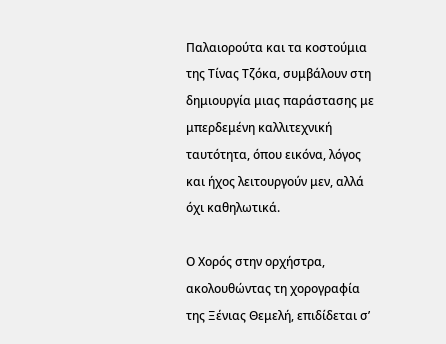Παλαιορούτα και τα κοστούμια της Τίνας Τζόκα, συμβάλουν στη δημιουργία μιας παράστασης με μπερδεμένη καλλιτεχνική ταυτότητα, όπου εικόνα, λόγος και ήχος λειτουργούν μεν, αλλά όχι καθηλωτικά.

Ο Χορός στην ορχήστρα, ακολουθώντας τη χορογραφία της Ξένιας Θεμελή, επιδίδεται σ’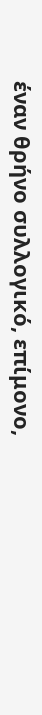έναν θρήνο συλλογικό, επίμονο,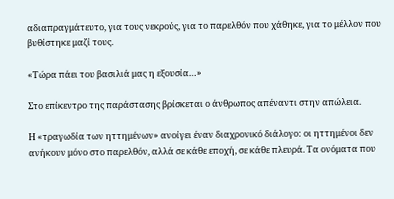αδιαπραγμάτευτο, για τους νεκρούς, για το παρελθόν που χάθηκε, για το μέλλον που βυθίστηκε μαζί τους.

«Τώρα πάει του βασιλιά μας η εξουσία…»

Στο επίκεντρο της παράστασης βρίσκεται ο άνθρωπος απέναντι στην απώλεια.

Η «τραγωδία των ηττημένων» ανοίγει έναν διαχρονικό διάλογο: οι ηττημένοι δεν ανήκουν μόνο στο παρελθόν, αλλά σε κάθε εποχή, σε κάθε πλευρά. Τα ονόματα που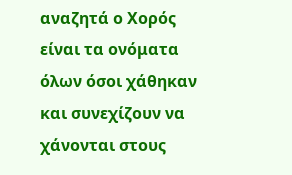αναζητά ο Χορός είναι τα ονόματα όλων όσοι χάθηκαν και συνεχίζουν να χάνονται στους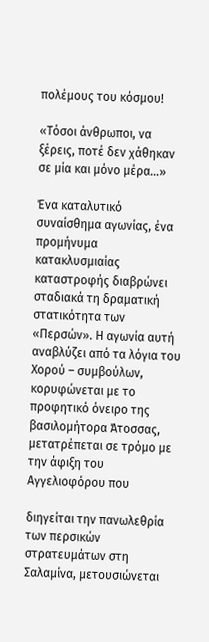πολέμους του κόσμου!

«Τόσοι άνθρωποι, να ξέρεις, ποτέ δεν χάθηκαν σε μία και μόνο μέρα…»

Ένα καταλυτικό συναίσθημα αγωνίας, ένα προμήνυμα κατακλυσμιαίας καταστροφής διαβρώνει σταδιακά τη δραματική στατικότητα των «Περσών». Η αγωνία αυτή αναβλύζει από τα λόγια του Χορού – συμβούλων, κορυφώνεται με το προφητικό όνειρο της βασιλομήτορα Άτοσσας, μετατρέπεται σε τρόμο με την άφιξη του Αγγελιοφόρου που

διηγείται την πανωλεθρία των περσικών στρατευμάτων στη Σαλαμίνα, μετουσιώνεται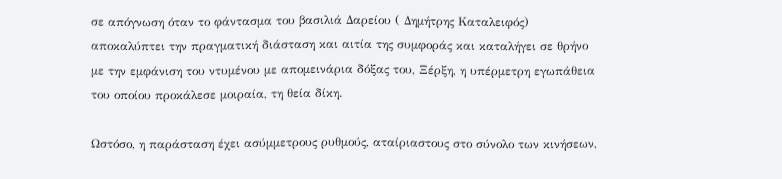σε απόγνωση όταν το φάντασμα του βασιλιά Δαρείου ( Δημήτρης Καταλειφός) αποκαλύπτει την πραγματική διάσταση και αιτία της συμφοράς και καταλήγει σε θρήνο με την εμφάνιση του ντυμένου με απομεινάρια δόξας του, Ξέρξη, η υπέρμετρη εγωπάθεια του οποίου προκάλεσε μοιραία, τη θεία δίκη.

Ωστόσο, η παράσταση έχει ασύμμετρους ρυθμούς, αταίριαστους στο σύνολο των κινήσεων,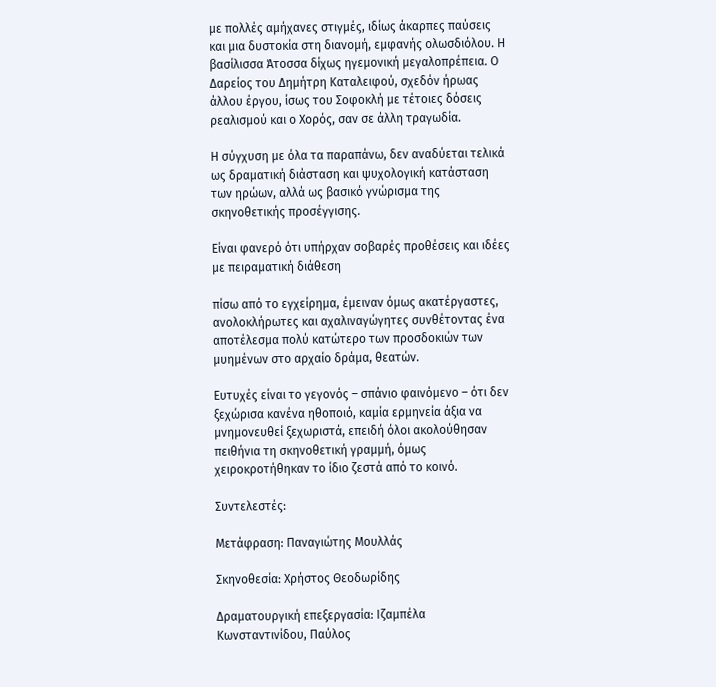με πολλές αμήχανες στιγμές, ιδίως άκαρπες παύσεις και μια δυστοκία στη διανομή, εμφανής ολωσδιόλου. Η βασίλισσα Άτοσσα δίχως ηγεμονική μεγαλοπρέπεια. Ο Δαρείος του Δημήτρη Καταλειφού, σχεδόν ήρωας άλλου έργου, ίσως του Σοφοκλή με τέτοιες δόσεις ρεαλισμού και ο Χορός, σαν σε άλλη τραγωδία.

Η σύγχυση με όλα τα παραπάνω, δεν αναδύεται τελικά ως δραματική διάσταση και ψυχολογική κατάσταση των ηρώων, αλλά ως βασικό γνώρισμα της σκηνοθετικής προσέγγισης.

Είναι φανερό ότι υπήρχαν σοβαρές προθέσεις και ιδέες με πειραματική διάθεση

πίσω από το εγχείρημα, έμειναν όμως ακατέργαστες, ανολοκλήρωτες και αχαλιναγώγητες συνθέτοντας ένα αποτέλεσμα πολύ κατώτερο των προσδοκιών των μυημένων στο αρχαίο δράμα, θεατών.

Ευτυχές είναι το γεγονός – σπάνιο φαινόμενο – ότι δεν ξεχώρισα κανένα ηθοποιό, καμία ερμηνεία άξια να μνημονευθεί ξεχωριστά, επειδή όλοι ακολούθησαν πειθήνια τη σκηνοθετική γραμμή, όμως χειροκροτήθηκαν το ίδιο ζεστά από το κοινό.

Συντελεστές:

Μετάφραση: Παναγιώτης Μουλλάς

Σκηνοθεσία: Χρήστος Θεοδωρίδης

Δραματουργική επεξεργασία: Ιζαμπέλα Κωνσταντινίδου, Παύλος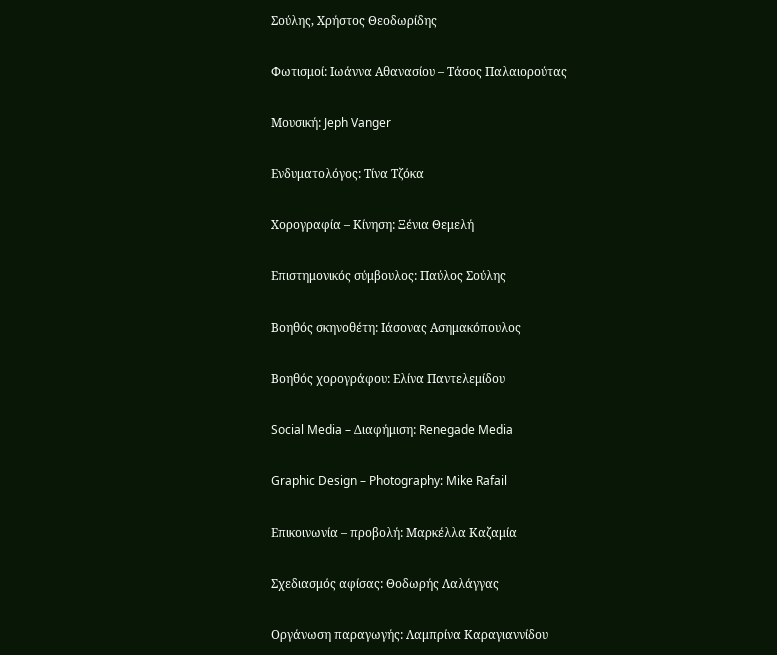Σούλης, Χρήστος Θεοδωρίδης

Φωτισμοί: Ιωάννα Αθανασίου – Τάσος Παλαιορούτας

Μουσική: Jeph Vanger

Ενδυματολόγος: Τίνα Τζόκα

Χορογραφία – Κίνηση: Ξένια Θεμελή

Επιστημονικός σύμβουλος: Παύλος Σούλης

Βοηθός σκηνοθέτη: Ιάσονας Ασημακόπουλος

Βοηθός χορογράφου: Ελίνα Παντελεμίδου

Social Media – Διαφήμιση: Renegade Media

Graphic Design – Photography: Mike Rafail

Επικοινωνία – προβολή: Μαρκέλλα Καζαμία

Σχεδιασμός αφίσας: Θοδωρής Λαλάγγας

Οργάνωση παραγωγής: Λαμπρίνα Καραγιαννίδου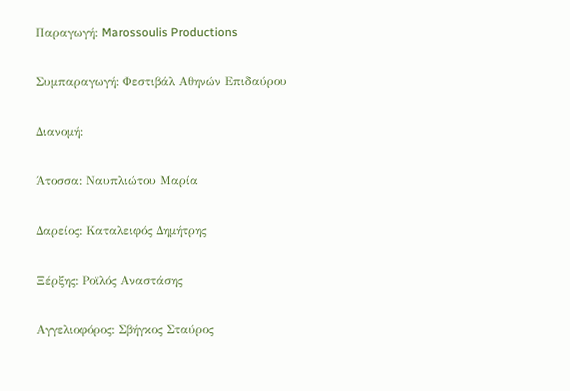Παραγωγή: Marossoulis Productions

Συμπαραγωγή: Φεστιβάλ Αθηνών Επιδαύρου

Διανομή:

Άτοσσα: Ναυπλιώτου Μαρία

Δαρείος: Καταλειφός Δημήτρης

Ξέρξης: Ροϊλός Αναστάσης

Αγγελιοφόρος: Σβήγκος Σταύρος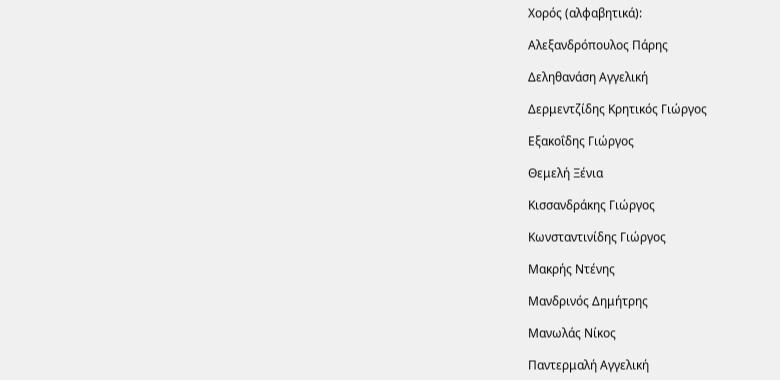Χορός (αλφαβητικά):

Αλεξανδρόπουλος Πάρης

Δεληθανάση Αγγελική

Δερμεντζίδης Κρητικός Γιώργος

Εξακοΐδης Γιώργος

Θεμελή Ξένια

Κισσανδράκης Γιώργος

Κωνσταντινίδης Γιώργος

Μακρής Ντένης

Μανδρινός Δημήτρης

Μανωλάς Νίκος

Παντερμαλή Αγγελική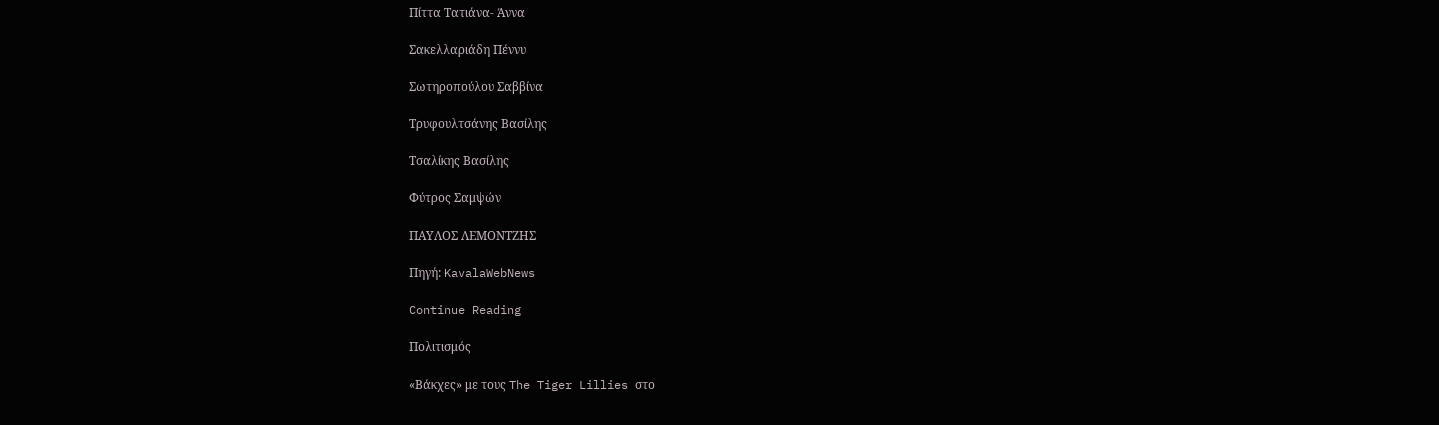Πίττα Τατιάνα- Άννα

Σακελλαριάδη Πέννυ

Σωτηροπούλου Σαββίνα

Τρυφουλτσάνης Βασίλης

Τσαλίκης Βασίλης

Φύτρος Σαμψών

ΠΑΥΛΟΣ ΛΕΜΟΝΤΖΗΣ

Πηγή: KavalaWebNews

Continue Reading

Πολιτισμός

«Βάκχες» με τους The Tiger Lillies στο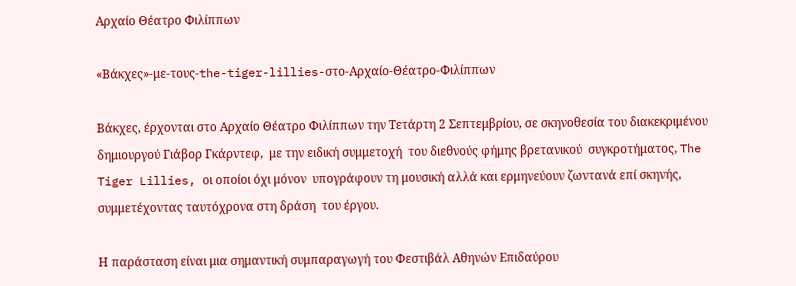Αρχαίο Θέατρο Φιλίππων

«Βάκχες»-με-τους-the-tiger-lillies-στο-Αρχαίο-Θέατρο-Φιλίππων

Βάκχες, έρχονται στο Αρχαίο Θέατρο Φιλίππων την Τετάρτη 2 Σεπτεμβρίου, σε σκηνοθεσία του διακεκριμένου δημιουργού Γιάβορ Γκάρντεφ,  με την ειδική συμμετοχή  του διεθνούς φήμης βρετανικού  συγκροτήματος, The Tiger Lillies, οι οποίοι όχι μόνον  υπογράφουν τη μουσική αλλά και ερμηνεύουν ζωντανά επί σκηνής,  συμμετέχοντας ταυτόχρονα στη δράση  του έργου.

Η παράσταση είναι μια σημαντική συμπαραγωγή του Φεστιβάλ Αθηνών Επιδαύρου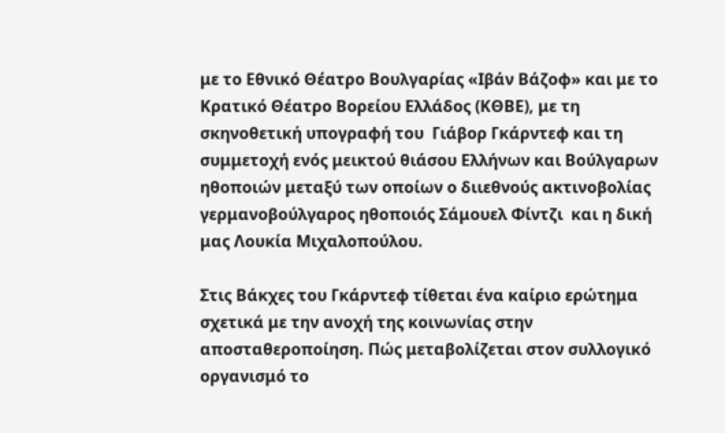με το Εθνικό Θέατρο Βουλγαρίας «Ιβάν Βάζοφ» και με το Κρατικό Θέατρο Βορείου Ελλάδος (ΚΘΒΕ), με τη σκηνοθετική υπογραφή του  Γιάβορ Γκάρντεφ και τη συμμετοχή ενός μεικτού θιάσου Ελλήνων και Βούλγαρων ηθοποιών μεταξύ των οποίων ο διιεθνούς ακτινοβολίας γερμανοβούλγαρος ηθοποιός Σάμουελ Φίντζι  και η δική μας Λουκία Μιχαλοπούλου.

Στις Βάκχες του Γκάρντεφ τίθεται ένα καίριο ερώτημα σχετικά με την ανοχή της κοινωνίας στην αποσταθεροποίηση. Πώς μεταβολίζεται στον συλλογικό οργανισμό το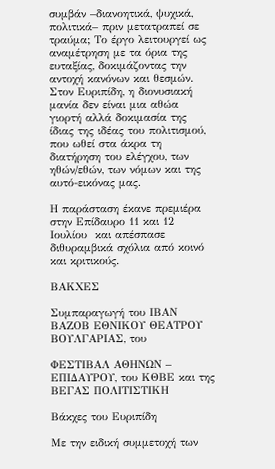συμβάν –διανοητικά, ψυχικά, πολιτικά– πριν μετατραπεί σε τραύμα; Το έργο λειτουργεί ως αναμέτρηση με τα όρια της ευταξίας, δοκιμάζοντας την αντοχή κανόνων και θεσμών. Στον Ευριπίδη, η διονυσιακή μανία δεν είναι μια αθώα γιορτή αλλά δοκιμασία της ίδιας της ιδέας του πολιτισμού, που ωθεί στα άκρα τη διατήρηση του ελέγχου, των ηθών/εθών, των νόμων και της αυτό-εικόνας μας.

Η παράσταση έκανε πρεμιέρα στην Επίδαυρο 11 και 12 Ιουλίου  και απέσπασε διθυραμβικά σχόλια από κοινό και κριτικούς.

ΒΑΚΧΕΣ

Συμπαραγωγή του ΙΒΑΝ ΒΑΖΟΒ ΕΘΝΙΚΟΥ ΘΕΑΤΡΟΥ ΒΟΥΛΓΑΡΙΑΣ, του

ΦΕΣΤΙΒΑΛ ΑΘΗΝΩΝ – ΕΠΙΔΑΥΡΟΥ, του ΚΘΒΕ και της ΒΕΓΑΣ ΠΟΛΙΤΙΣΤΙΚΗ

Βάκχες του Ευριπίδη

Με την ειδική συμμετοχή των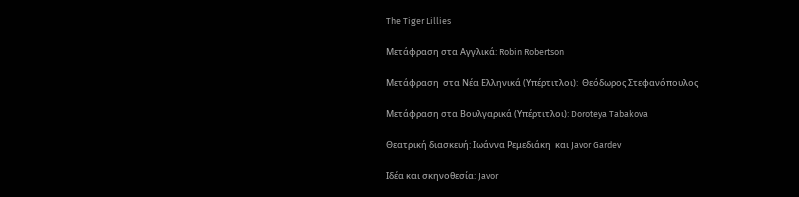The Tiger Lillies

Μετάφραση στα Αγγλικά: Robin Robertson

Μετάφραση  στα Νέα Ελληνικά (Υπέρτιτλοι):  Θεόδωρος Στεφανόπουλος

Μετάφραση στα Βουλγαρικά (Υπέρτιτλοι): Doroteya Tabakova

Θεατρική διασκευή: Ιωάννα Ρεμεδιάκη  και Javor Gardev

Ιδέα και σκηνοθεσία: Javor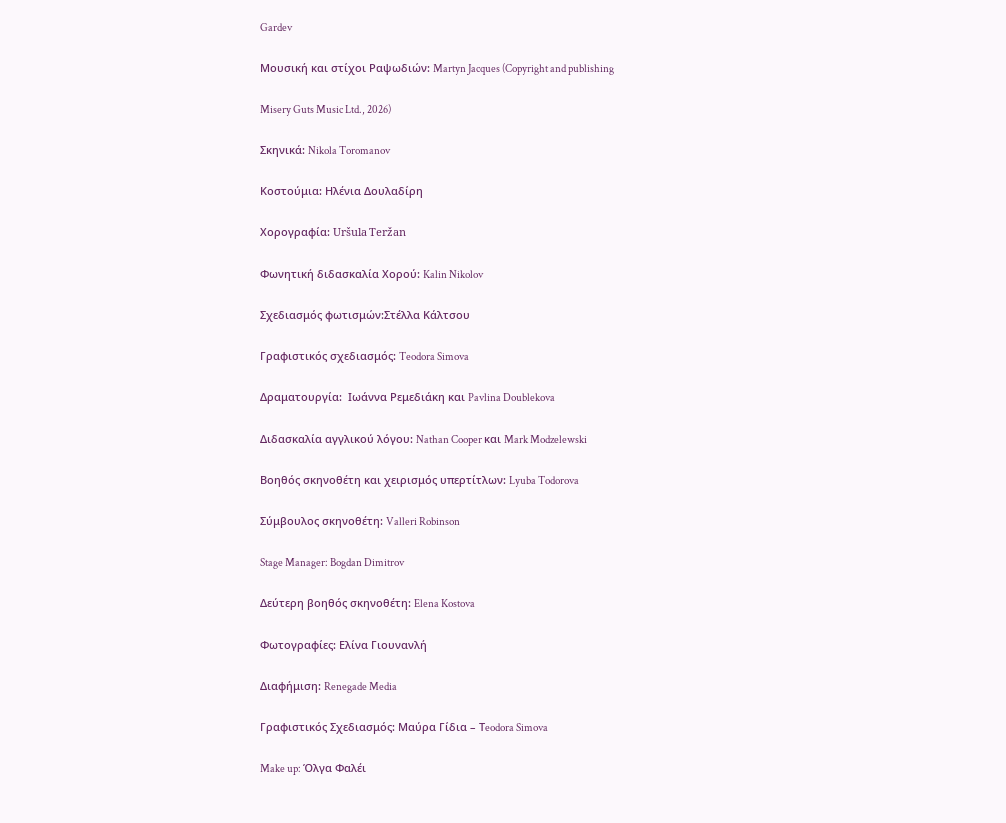Gardev

Μουσική και στίχοι Ραψωδιών: Martyn Jacques (Copyright and publishing

Misery Guts Music Ltd., 2026)

Σκηνικά: Nikola Toromanov

Κοστούμια: Ηλένια Δουλαδίρη

Χορογραφία: Uršula Teržan

Φωνητική διδασκαλία Χορού: Kalin Nikolov

Σχεδιασμός φωτισμών:Στέλλα Κάλτσου

Γραφιστικός σχεδιασμός: Teodora Simova

Δραματουργία:  Ιωάννα Ρεμεδιάκη και Pavlina Doublekova

Διδασκαλία αγγλικού λόγου: Nathan Cooper και Mark Modzelewski

Βοηθός σκηνοθέτη και χειρισμός υπερτίτλων: Lyuba Todorova

Σύμβουλος σκηνοθέτη: Valleri Robinson

Stage Manager: Bogdan Dimitrov

Δεύτερη βοηθός σκηνοθέτη: Elena Kostova

Φωτογραφίες: Ελίνα Γιουνανλή

Διαφήμιση: Renegade Media

Γραφιστικός Σχεδιασμός: Μαύρα Γίδια – Τeodora Simova

Make up: Όλγα Φαλέι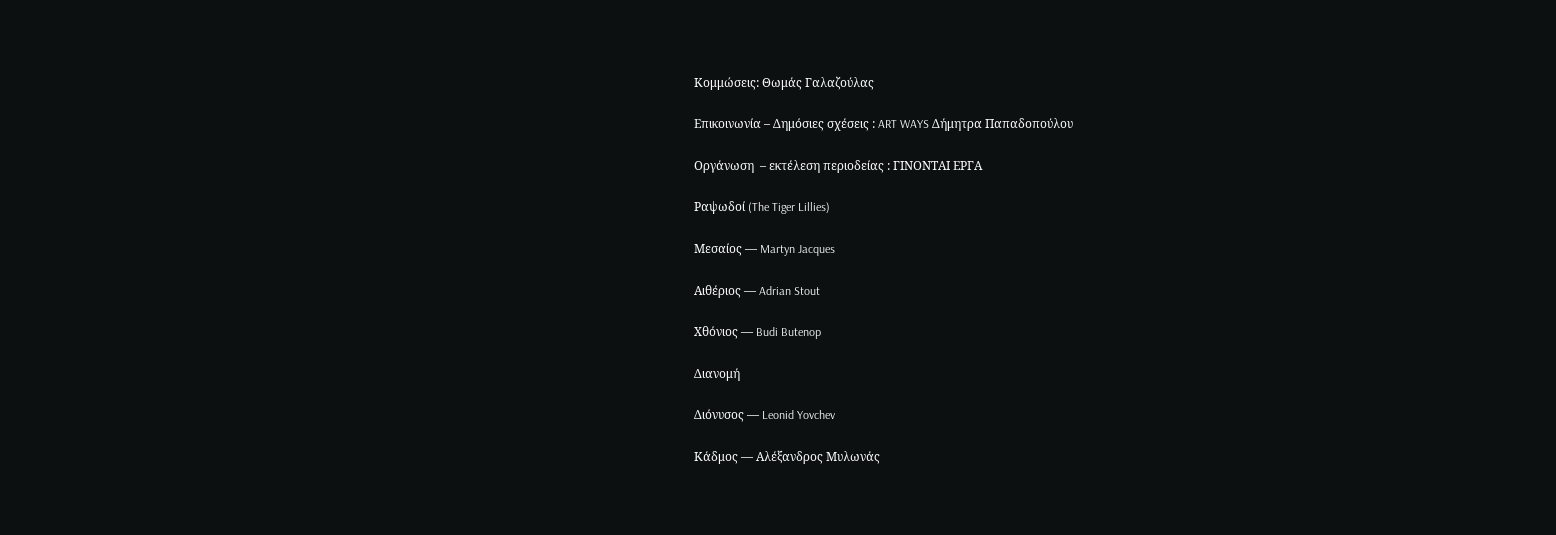Κομμώσεις: Θωμάς Γαλαζούλας

Επικοινωνία – Δημόσιες σχέσεις : ART WAYS Δήμητρα Παπαδοπούλου

Οργάνωση  – εκτέλεση περιοδείας : ΓΙΝΟΝΤΑΙ ΕΡΓΑ

Ραψωδοί (The Tiger Lillies)

Μεσαίος — Martyn Jacques

Aιθέριος — Adrian Stout

Χθόνιος — Budi Butenop

Διανομή

Διόνυσος — Leonid Yovchev

Κάδμος — Αλέξανδρος Μυλωνάς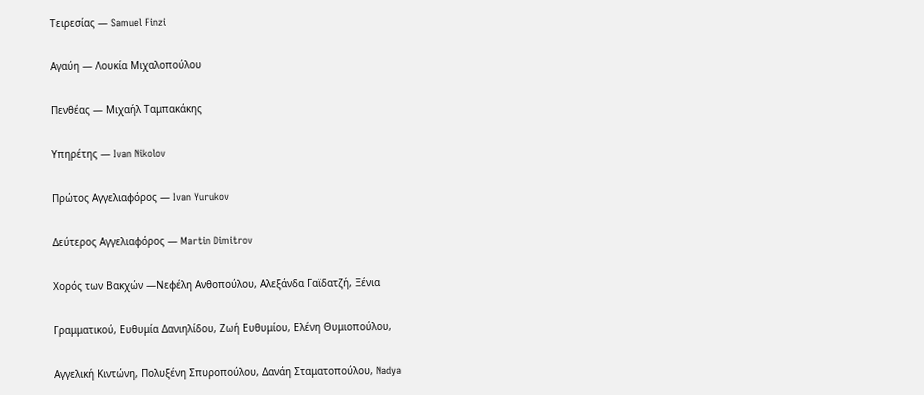Τειρεσίας — Samuel Finzi

Αγαύη — Λουκία Μιχαλοπούλου

Πενθέας — Mιχαήλ Ταμπακάκης

Υπηρέτης — Ivan Nikolov

Πρώτος Αγγελιαφόρος — Ivan Yurukov

Δεύτερος Αγγελιαφόρος — Martin Dimitrov

Χορός των Βακχών —Νεφέλη Ανθοπούλου, Aλεξάνδα Γαϊδατζή, Ξένια

Γραμματικού, Ευθυμία Δανιηλίδου, Ζωή Ευθυμίου, Ελένη Θυμιοπούλου,

Αγγελική Κιντώνη, Πολυξένη Σπυροπούλου, Δανάη Σταματοπούλου, Nadya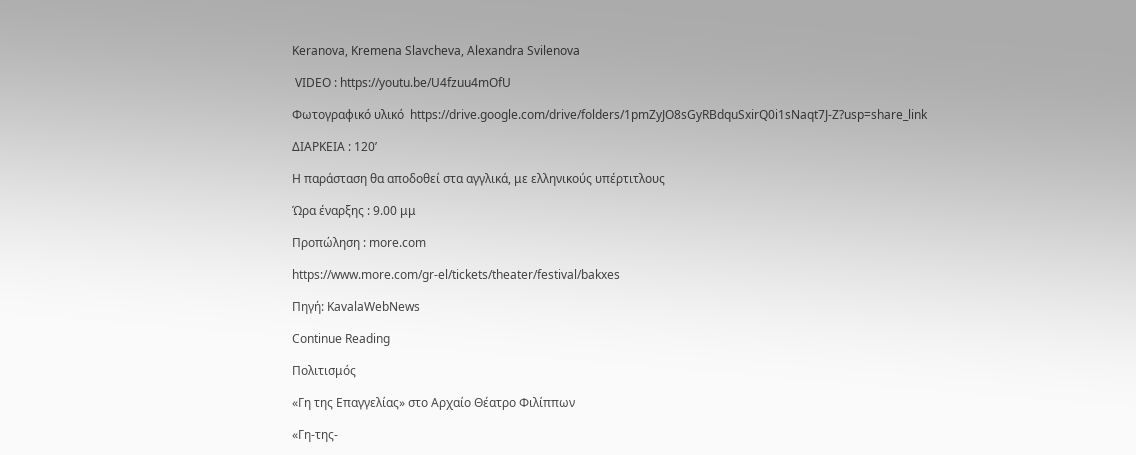Keranova, Kremena Slavcheva, Alexandra Svilenova

 VIDEO : https://youtu.be/U4fzuu4mOfU

Φωτογραφικό υλικό  https://drive.google.com/drive/folders/1pmZyJO8sGyRBdquSxirQ0i1sNaqt7J-Z?usp=share_link

ΔΙΑΡΚΕΙΑ : 120’

Η παράσταση θα αποδοθεί στα αγγλικά, με ελληνικούς υπέρτιτλους

Ώρα έναρξης : 9.00 μμ

Προπώληση : more.com

https://www.more.com/gr-el/tickets/theater/festival/bakxes

Πηγή: KavalaWebNews

Continue Reading

Πολιτισμός

«Γη της Επαγγελίας» στο Αρχαίο Θέατρο Φιλίππων

«Γη-της-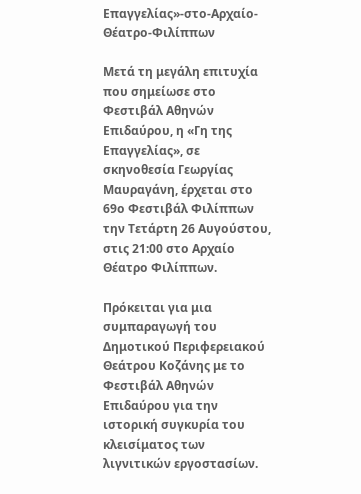Επαγγελίας»-στο-Αρχαίο-Θέατρο-Φιλίππων

Μετά τη μεγάλη επιτυχία που σημείωσε στο Φεστιβάλ Αθηνών Επιδαύρου, η «Γη της Επαγγελίας», σε σκηνοθεσία Γεωργίας Μαυραγάνη, έρχεται στο 69ο Φεστιβάλ Φιλίππων την Τετάρτη 26 Αυγούστου, στις 21:00 στο Αρχαίο Θέατρο Φιλίππων.

Πρόκειται για μια συμπαραγωγή του Δημοτικού Περιφερειακού Θεάτρου Κοζάνης με το Φεστιβάλ Αθηνών Επιδαύρου για την ιστορική συγκυρία του κλεισίματος των λιγνιτικών εργοστασίων.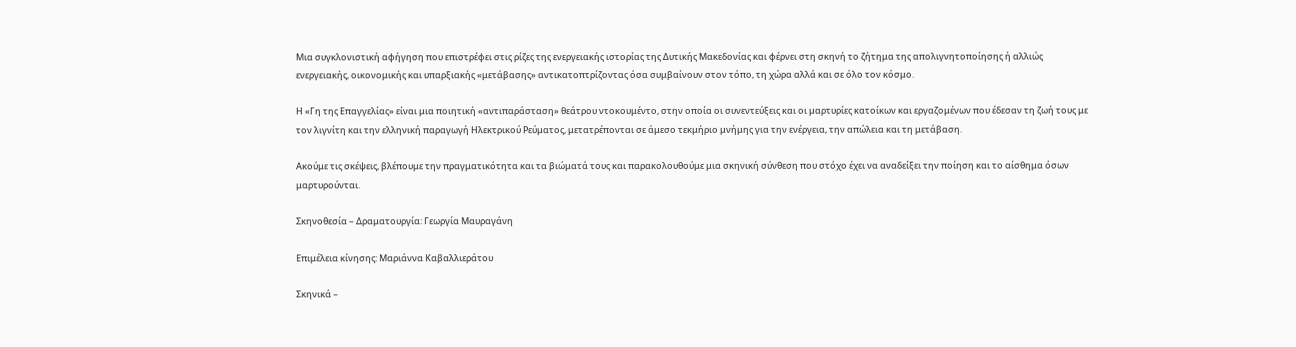Μια συγκλονιστική αφήγηση που επιστρέφει στις ρίζες της ενεργειακής ιστορίας της Δυτικής Μακεδονίας και φέρνει στη σκηνή το ζήτημα της απολιγνητοποίησης ή αλλιώς ενεργειακής, οικονομικής και υπαρξιακής «μετάβασης» αντικατοπτρίζοντας όσα συμβαίνουν στον τόπο, τη χώρα αλλά και σε όλο τον κόσμο.

Η «Γη της Επαγγελίας» είναι μια ποιητική «αντιπαράσταση» θεάτρου ντοκουμέντο, στην οποία οι συνεντεύξεις και οι μαρτυρίες κατοίκων και εργαζομένων που έδεσαν τη ζωή τους με τον λιγνίτη και την ελληνική παραγωγή Ηλεκτρικού Ρεύματος, μετατρέπονται σε άμεσο τεκμήριο μνήμης για την ενέργεια, την απώλεια και τη μετάβαση.

Ακούμε τις σκέψεις, βλέπουμε την πραγματικότητα και τα βιώματά τους και παρακολουθούμε μια σκηνική σύνθεση που στόχο έχει να αναδείξει την ποίηση και το αίσθημα όσων μαρτυρούνται.

Σκηνοθεσία – Δραματουργία: Γεωργία Μαυραγάνη

Επιμέλεια κίνησης: Μαριάννα Καβαλλιεράτου

Σκηνικά –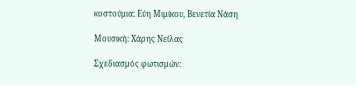κοστούμια: Εύη Μιμίκου, Βενετία Νάση

Μουσική: Χάρης Νείλας

Σχεδιασμός φωτισμών: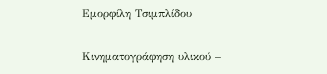Εμορφίλη Τσιμπλίδου

Κινηματογράφηση υλικού –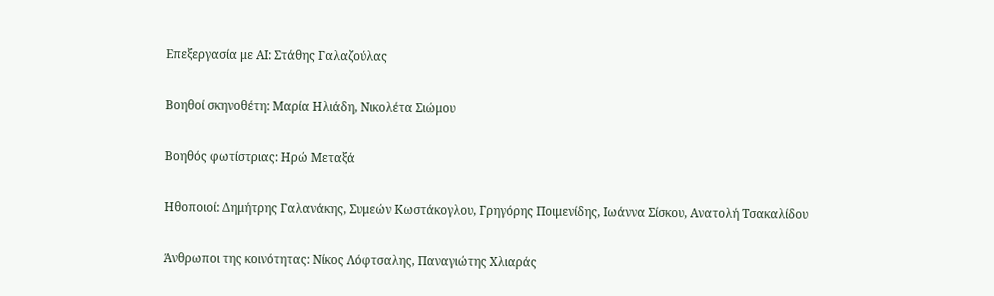Επεξεργασία με ΑΙ: Στάθης Γαλαζούλας

Βοηθοί σκηνοθέτη: Μαρία Ηλιάδη, Νικολέτα Σιώμου

Βοηθός φωτίστριας: Ηρώ Μεταξά

Ηθοποιοί: Δημήτρης Γαλανάκης, Συμεών Κωστάκογλου, Γρηγόρης Ποιμενίδης, Ιωάννα Σίσκου, Ανατολή Τσακαλίδου

Άνθρωποι της κοινότητας: Νίκος Λόφτσαλης, Παναγιώτης Χλιαράς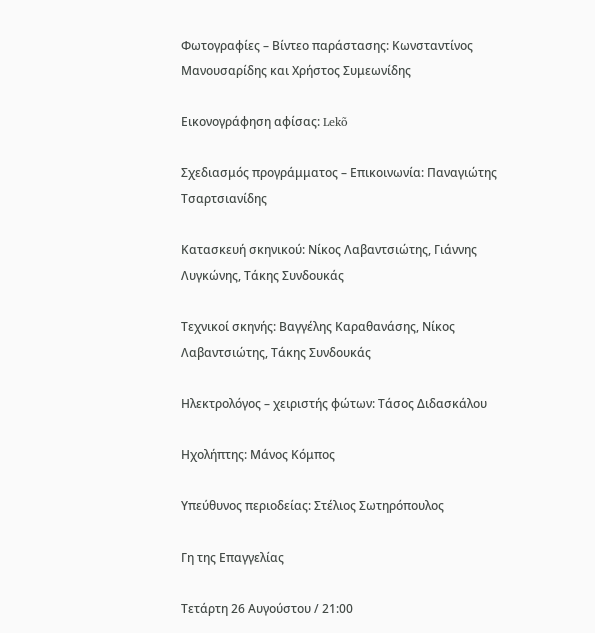Φωτογραφίες – Βίντεο παράστασης: Κωνσταντίνος Μανουσαρίδης και Χρήστος Συμεωνίδης

Εικονογράφηση αφίσας: Lekõ

Σχεδιασμός προγράμματος – Επικοινωνία: Παναγιώτης Τσαρτσιανίδης

Κατασκευή σκηνικού: Νίκος Λαβαντσιώτης, Γιάννης Λυγκώνης, Τάκης Συνδουκάς

Τεχνικοί σκηνής: Βαγγέλης Καραθανάσης, Νίκος Λαβαντσιώτης, Τάκης Συνδουκάς

Ηλεκτρολόγος – χειριστής φώτων: Τάσος Διδασκάλου

Ηχολήπτης: Μάνος Κόμπος

Υπεύθυνος περιοδείας: Στέλιος Σωτηρόπουλος

Γη της Επαγγελίας

Τετάρτη 26 Αυγούστου / 21:00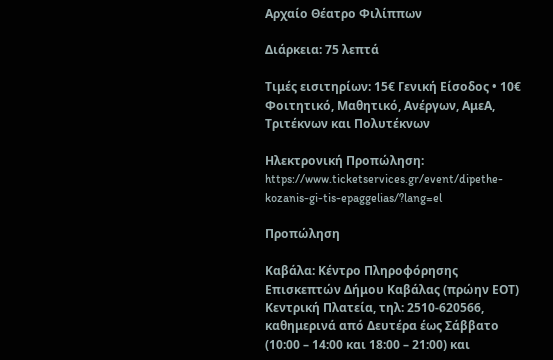Αρχαίο Θέατρο Φιλίππων

Διάρκεια: 75 λεπτά

Τιμές εισιτηρίων: 15€ Γενική Είσοδος • 10€ Φοιτητικό, Μαθητικό, Ανέργων, ΑμεΑ, Τριτέκνων και Πολυτέκνων

Ηλεκτρονική Προπώληση: https://www.ticketservices.gr/event/dipethe-kozanis-gi-tis-epaggelias/?lang=el

Προπώληση

Καβάλα: Κέντρο Πληροφόρησης Επισκεπτών Δήμου Καβάλας (πρώην ΕΟΤ) Κεντρική Πλατεία, τηλ: 2510-620566, καθημερινά από Δευτέρα έως Σάββατο (10:00 – 14:00 και 18:00 – 21:00) και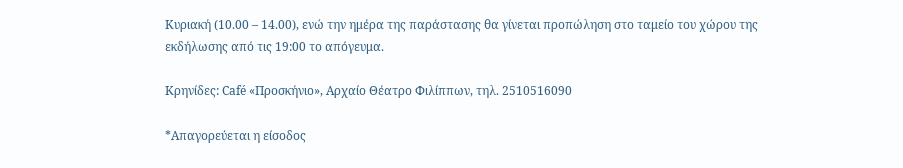Κυριακή (10.00 – 14.00), ενώ την ημέρα της παράστασης θα γίνεται προπώληση στο ταμείο του χώρου της εκδήλωσης από τις 19:00 το απόγευμα.

Κρηνίδες: Café «Προσκήνιο», Αρχαίο Θέατρο Φιλίππων, τηλ. 2510516090

*Απαγορεύεται η είσοδος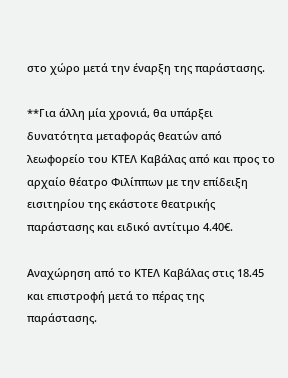στο χώρο μετά την έναρξη της παράστασης.

**Για άλλη μία χρονιά, θα υπάρξει δυνατότητα μεταφοράς θεατών από λεωφορείο του ΚΤΕΛ Καβάλας από και προς το αρχαίο θέατρο Φιλίππων με την επίδειξη εισιτηρίου της εκάστοτε θεατρικής παράστασης και ειδικό αντίτιμο 4.40€.

Αναχώρηση από το ΚΤΕΛ Καβάλας στις 18.45 και επιστροφή μετά το πέρας της παράστασης.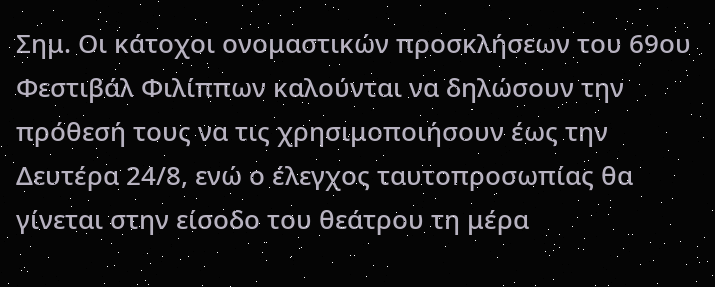Σημ. Οι κάτοχοι ονομαστικών προσκλήσεων του 69ου Φεστιβάλ Φιλίππων καλούνται να δηλώσουν την πρόθεσή τους να τις χρησιμοποιήσουν έως την Δευτέρα 24/8, ενώ ο έλεγχος ταυτοπροσωπίας θα γίνεται στην είσοδο του θεάτρου τη μέρα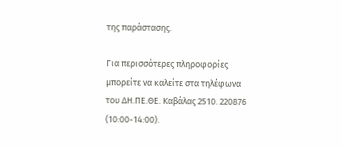της παράστασης.

Για περισσότερες πληροφορίες μπορείτε να καλείτε στα τηλέφωνα του ΔΗ.ΠΕ.ΘΕ. Καβάλας 2510. 220876 (10:00-14:00).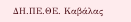ΔΗ.ΠΕ.ΘΕ. Καβάλας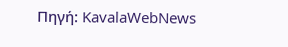Πηγή: KavalaWebNews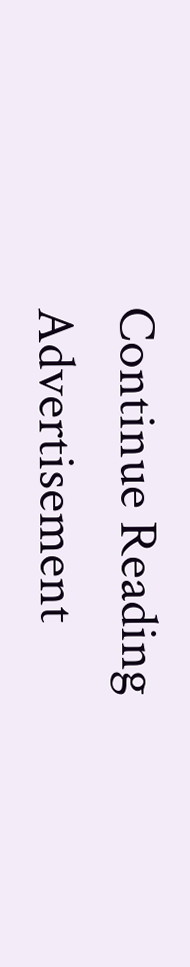Continue Reading
Advertisement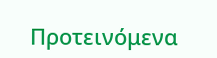Προτεινόμενα